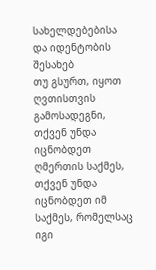სახელდებებისა და იდენტობის შესახებ
თუ გსურთ, იყოთ ღვთისთვის გამოსადეგნი, თქვენ უნდა იცნობდეთ ღმერთის საქმეს, თქვენ უნდა იცნობდეთ იმ საქმეს, რომელსაც იგი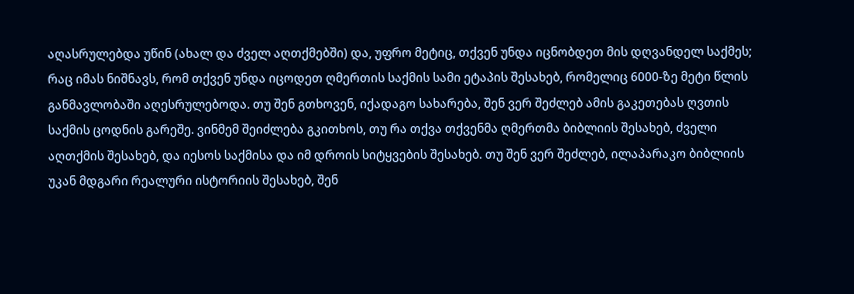აღასრულებდა უწინ (ახალ და ძველ აღთქმებში) და, უფრო მეტიც, თქვენ უნდა იცნობდეთ მის დღვანდელ საქმეს; რაც იმას ნიშნავს, რომ თქვენ უნდა იცოდეთ ღმერთის საქმის სამი ეტაპის შესახებ, რომელიც 6000-ზე მეტი წლის განმავლობაში აღესრულებოდა. თუ შენ გთხოვენ, იქადაგო სახარება, შენ ვერ შეძლებ ამის გაკეთებას ღვთის საქმის ცოდნის გარეშე. ვინმემ შეიძლება გკითხოს, თუ რა თქვა თქვენმა ღმერთმა ბიბლიის შესახებ, ძველი აღთქმის შესახებ, და იესოს საქმისა და იმ დროის სიტყვების შესახებ. თუ შენ ვერ შეძლებ, ილაპარაკო ბიბლიის უკან მდგარი რეალური ისტორიის შესახებ, შენ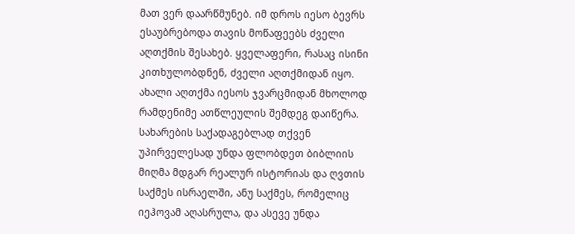მათ ვერ დაარწმუნებ. იმ დროს იესო ბევრს ესაუბრებოდა თავის მოწაფეებს ძველი აღთქმის შესახებ. ყველაფერი, რასაც ისინი კითხულობდნენ, ძველი აღთქმიდან იყო. ახალი აღთქმა იესოს ჯვარცმიდან მხოლოდ რამდენიმე ათწლეულის შემდეგ დაიწერა. სახარების საქადაგებლად თქვენ უპირველესად უნდა ფლობდეთ ბიბლიის მიღმა მდგარ რეალურ ისტორიას და ღვთის საქმეს ისრაელში, ანუ საქმეს, რომელიც იეჰოვამ აღასრულა, და ასევე უნდა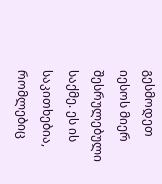გესმოდეთ იესოს მიერ შესრულებული საქმე. ეს ის საკითხებია, რომლებიც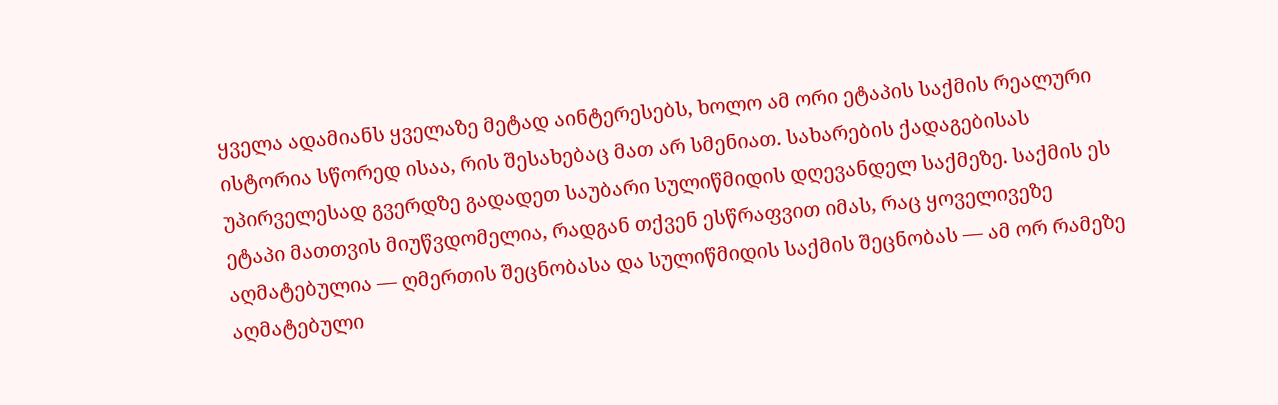ყველა ადამიანს ყველაზე მეტად აინტერესებს, ხოლო ამ ორი ეტაპის საქმის რეალური ისტორია სწორედ ისაა, რის შესახებაც მათ არ სმენიათ. სახარების ქადაგებისას უპირველესად გვერდზე გადადეთ საუბარი სულიწმიდის დღევანდელ საქმეზე. საქმის ეს ეტაპი მათთვის მიუწვდომელია, რადგან თქვენ ესწრაფვით იმას, რაც ყოველივეზე აღმატებულია — ღმერთის შეცნობასა და სულიწმიდის საქმის შეცნობას — ამ ორ რამეზე აღმატებული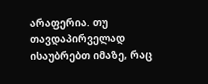არაფერია. თუ თავდაპირველად ისაუბრებთ იმაზე, რაც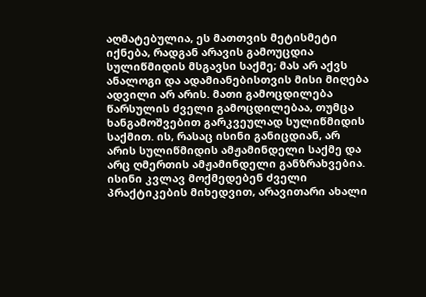აღმატებულია, ეს მათთვის მეტისმეტი იქნება, რადგან არავის გამოუცდია სულიწმიდის მსგავსი საქმე; მას არ აქვს ანალოგი და ადამიანებისთვის მისი მიღება ადვილი არ არის. მათი გამოცდილება წარსულის ძველი გამოცდილებაა, თუმცა ხანგამოშვებით გარკვეულად სულიწმიდის საქმით. ის, რასაც ისინი განიცდიან, არ არის სულიწმიდის ამჟამინდელი საქმე და არც ღმერთის ამჟამინდელი განზრახვებია. ისინი კვლავ მოქმედებენ ძველი პრაქტიკების მიხედვით, არავითარი ახალი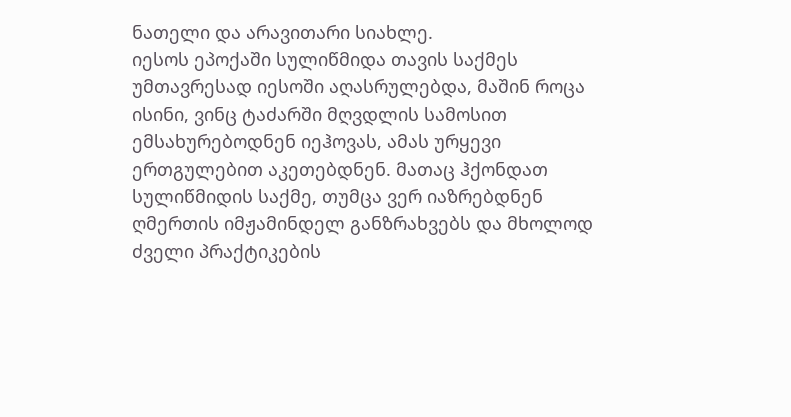ნათელი და არავითარი სიახლე.
იესოს ეპოქაში სულიწმიდა თავის საქმეს უმთავრესად იესოში აღასრულებდა, მაშინ როცა ისინი, ვინც ტაძარში მღვდლის სამოსით ემსახურებოდნენ იეჰოვას, ამას ურყევი ერთგულებით აკეთებდნენ. მათაც ჰქონდათ სულიწმიდის საქმე, თუმცა ვერ იაზრებდნენ ღმერთის იმჟამინდელ განზრახვებს და მხოლოდ ძველი პრაქტიკების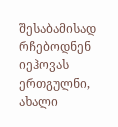შესაბამისად რჩებოდნენ იეჰოვას ერთგულნი, ახალი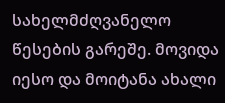სახელმძღვანელო წესების გარეშე. მოვიდა იესო და მოიტანა ახალი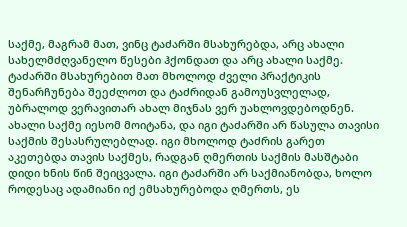საქმე, მაგრამ მათ, ვინც ტაძარში მსახურებდა, არც ახალი სახელმძღვანელო წესები ჰქონდათ და არც ახალი საქმე. ტაძარში მსახურებით მათ მხოლოდ ძველი პრაქტიკის შენარჩუნება შეეძლოთ და ტაძრიდან გამოუსვლელად, უბრალოდ ვერავითარ ახალ მიჯნას ვერ უახლოვდებოდნენ. ახალი საქმე იესომ მოიტანა, და იგი ტაძარში არ წასულა თავისი საქმის შესასრულებლად. იგი მხოლოდ ტაძრის გარეთ აკეთებდა თავის საქმეს, რადგან ღმერთის საქმის მასშტაბი დიდი ხნის წინ შეიცვალა. იგი ტაძარში არ საქმიანობდა, ხოლო როდესაც ადამიანი იქ ემსახურებოდა ღმერთს, ეს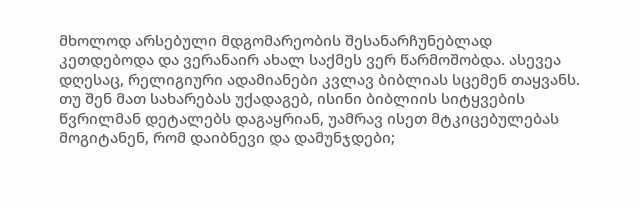მხოლოდ არსებული მდგომარეობის შესანარჩუნებლად კეთდებოდა და ვერანაირ ახალ საქმეს ვერ წარმოშობდა. ასევეა დღესაც, რელიგიური ადამიანები კვლავ ბიბლიას სცემენ თაყვანს. თუ შენ მათ სახარებას უქადაგებ, ისინი ბიბლიის სიტყვების წვრილმან დეტალებს დაგაყრიან, უამრავ ისეთ მტკიცებულებას მოგიტანენ, რომ დაიბნევი და დამუნჯდები;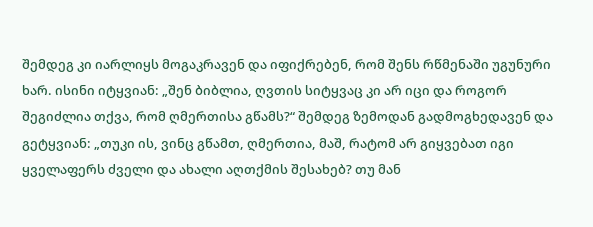შემდეგ კი იარლიყს მოგაკრავენ და იფიქრებენ, რომ შენს რწმენაში უგუნური ხარ. ისინი იტყვიან: „შენ ბიბლია, ღვთის სიტყვაც კი არ იცი და როგორ შეგიძლია თქვა, რომ ღმერთისა გწამს?“ შემდეგ ზემოდან გადმოგხედავენ და გეტყვიან: „თუკი ის, ვინც გწამთ, ღმერთია, მაშ, რატომ არ გიყვებათ იგი ყველაფერს ძველი და ახალი აღთქმის შესახებ? თუ მან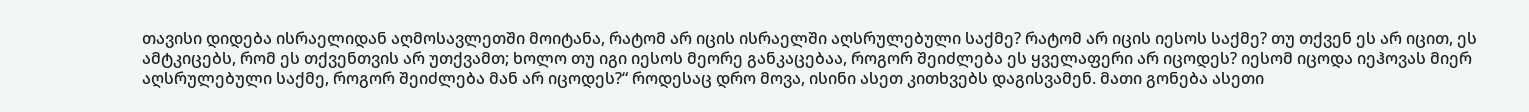თავისი დიდება ისრაელიდან აღმოსავლეთში მოიტანა, რატომ არ იცის ისრაელში აღსრულებული საქმე? რატომ არ იცის იესოს საქმე? თუ თქვენ ეს არ იცით, ეს ამტკიცებს, რომ ეს თქვენთვის არ უთქვამთ; ხოლო თუ იგი იესოს მეორე განკაცებაა, როგორ შეიძლება ეს ყველაფერი არ იცოდეს? იესომ იცოდა იეჰოვას მიერ აღსრულებული საქმე, როგორ შეიძლება მან არ იცოდეს?“ როდესაც დრო მოვა, ისინი ასეთ კითხვებს დაგისვამენ. მათი გონება ასეთი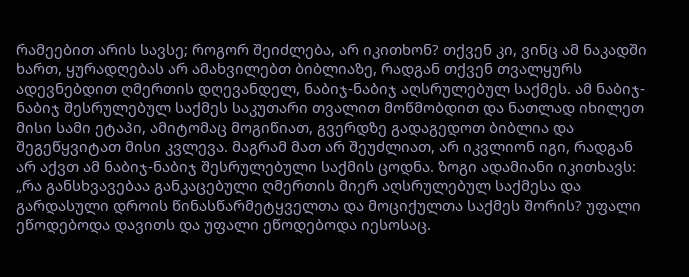რამეებით არის სავსე; როგორ შეიძლება, არ იკითხონ? თქვენ კი, ვინც ამ ნაკადში ხართ, ყურადღებას არ ამახვილებთ ბიბლიაზე, რადგან თქვენ თვალყურს ადევნებდით ღმერთის დღევანდელ, ნაბიჯ-ნაბიჯ აღსრულებულ საქმეს. ამ ნაბიჯ-ნაბიჯ შესრულებულ საქმეს საკუთარი თვალით მოწმობდით და ნათლად იხილეთ მისი სამი ეტაპი, ამიტომაც მოგიწიათ, გვერდზე გადაგედოთ ბიბლია და შეგეწყვიტათ მისი კვლევა. მაგრამ მათ არ შეუძლიათ, არ იკვლიონ იგი, რადგან არ აქვთ ამ ნაბიჯ-ნაბიჯ შესრულებული საქმის ცოდნა. ზოგი ადამიანი იკითხავს: „რა განსხვავებაა განკაცებული ღმერთის მიერ აღსრულებულ საქმესა და გარდასული დროის წინასწარმეტყველთა და მოციქულთა საქმეს შორის? უფალი ეწოდებოდა დავითს და უფალი ეწოდებოდა იესოსაც.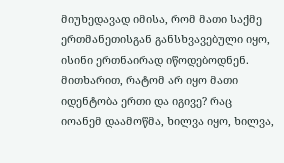მიუხედავად იმისა, რომ მათი საქმე ერთმანეთისგან განსხვავებული იყო, ისინი ერთნაირად იწოდებოდნენ. მითხარით, რატომ არ იყო მათი იდენტობა ერთი და იგივე? რაც იოანემ დაამოწმა, ხილვა იყო, ხილვა,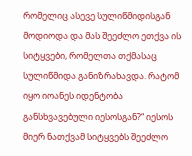რომელიც ასევე სულიწმიდისგან მოდიოდა და მას შეეძლო ეთქვა ის სიტყვები, რომელთა თქმასაც სულიწმიდა განიზრახავდა. რატომ იყო იოანეს იდენტობა განსხვავებული იესოსგან?“ იესოს მიერ ნათქვამ სიტყვებს შეეძლო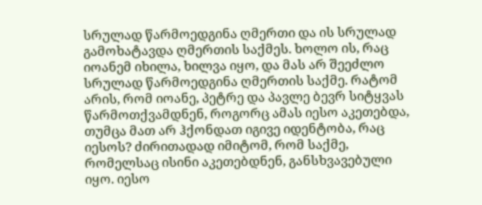სრულად წარმოედგინა ღმერთი და ის სრულად გამოხატავდა ღმერთის საქმეს. ხოლო ის, რაც იოანემ იხილა, ხილვა იყო, და მას არ შეეძლო სრულად წარმოედგინა ღმერთის საქმე. რატომ არის, რომ იოანე, პეტრე და პავლე ბევრ სიტყვას წარმოთქვამდნენ, როგორც ამას იესო აკეთებდა, თუმცა მათ არ ჰქონდათ იგივე იდენტობა, რაც იესოს? ძირითადად იმიტომ, რომ საქმე, რომელსაც ისინი აკეთებდნენ, განსხვავებული იყო. იესო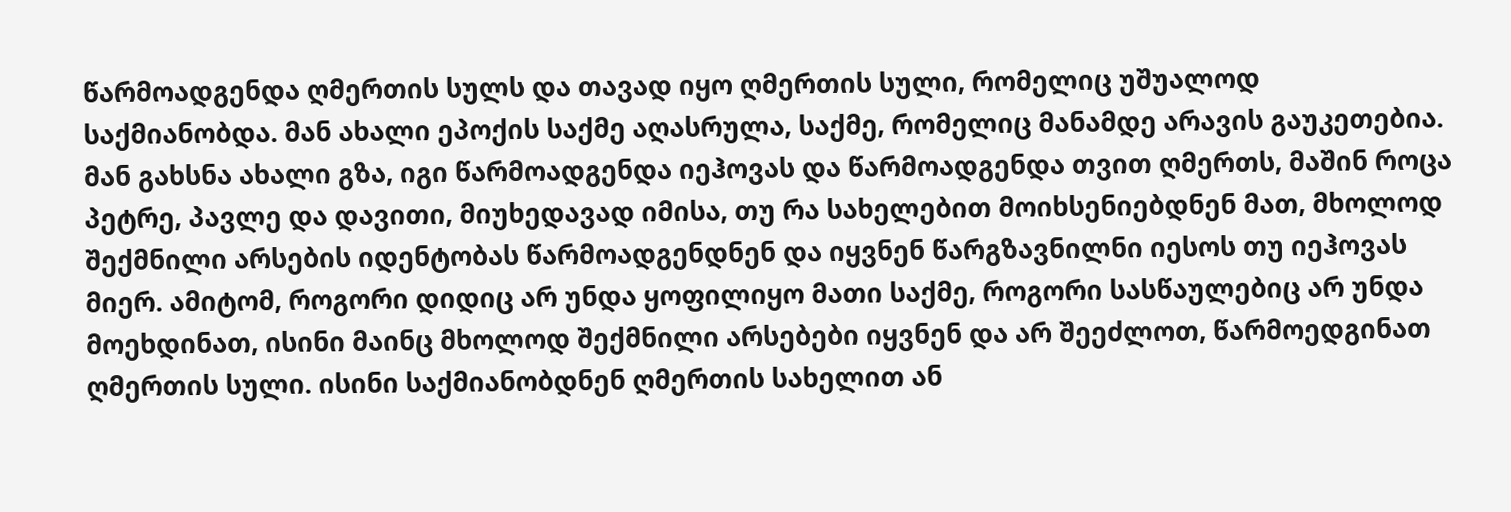წარმოადგენდა ღმერთის სულს და თავად იყო ღმერთის სული, რომელიც უშუალოდ საქმიანობდა. მან ახალი ეპოქის საქმე აღასრულა, საქმე, რომელიც მანამდე არავის გაუკეთებია. მან გახსნა ახალი გზა, იგი წარმოადგენდა იეჰოვას და წარმოადგენდა თვით ღმერთს, მაშინ როცა პეტრე, პავლე და დავითი, მიუხედავად იმისა, თუ რა სახელებით მოიხსენიებდნენ მათ, მხოლოდ შექმნილი არსების იდენტობას წარმოადგენდნენ და იყვნენ წარგზავნილნი იესოს თუ იეჰოვას მიერ. ამიტომ, როგორი დიდიც არ უნდა ყოფილიყო მათი საქმე, როგორი სასწაულებიც არ უნდა მოეხდინათ, ისინი მაინც მხოლოდ შექმნილი არსებები იყვნენ და არ შეეძლოთ, წარმოედგინათ ღმერთის სული. ისინი საქმიანობდნენ ღმერთის სახელით ან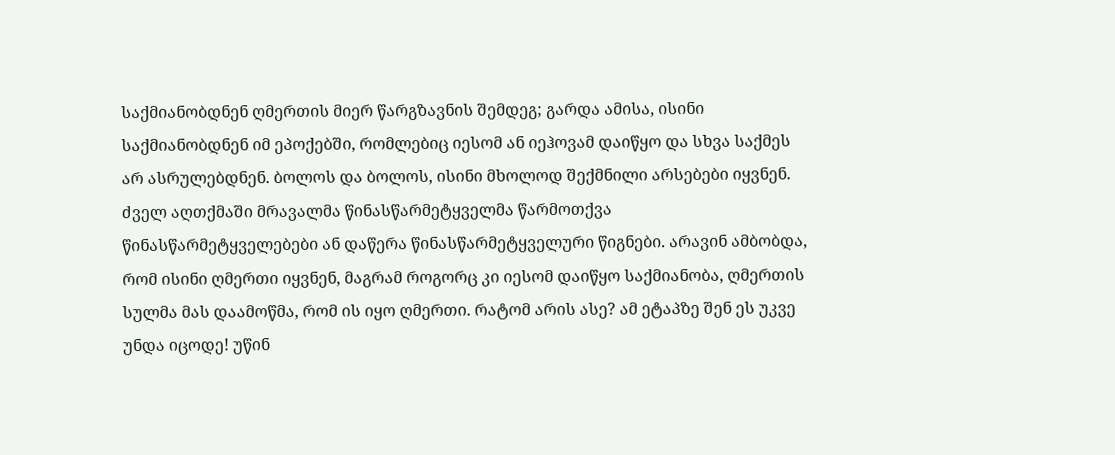საქმიანობდნენ ღმერთის მიერ წარგზავნის შემდეგ; გარდა ამისა, ისინი საქმიანობდნენ იმ ეპოქებში, რომლებიც იესომ ან იეჰოვამ დაიწყო და სხვა საქმეს არ ასრულებდნენ. ბოლოს და ბოლოს, ისინი მხოლოდ შექმნილი არსებები იყვნენ. ძველ აღთქმაში მრავალმა წინასწარმეტყველმა წარმოთქვა წინასწარმეტყველებები ან დაწერა წინასწარმეტყველური წიგნები. არავინ ამბობდა, რომ ისინი ღმერთი იყვნენ, მაგრამ როგორც კი იესომ დაიწყო საქმიანობა, ღმერთის სულმა მას დაამოწმა, რომ ის იყო ღმერთი. რატომ არის ასე? ამ ეტაპზე შენ ეს უკვე უნდა იცოდე! უწინ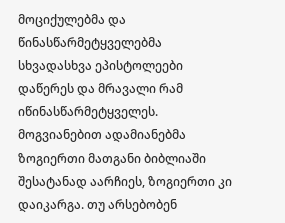მოციქულებმა და წინასწარმეტყველებმა სხვადასხვა ეპისტოლეები დაწერეს და მრავალი რამ იწინასწარმეტყველეს. მოგვიანებით ადამიანებმა ზოგიერთი მათგანი ბიბლიაში შესატანად აარჩიეს, ზოგიერთი კი დაიკარგა. თუ არსებობენ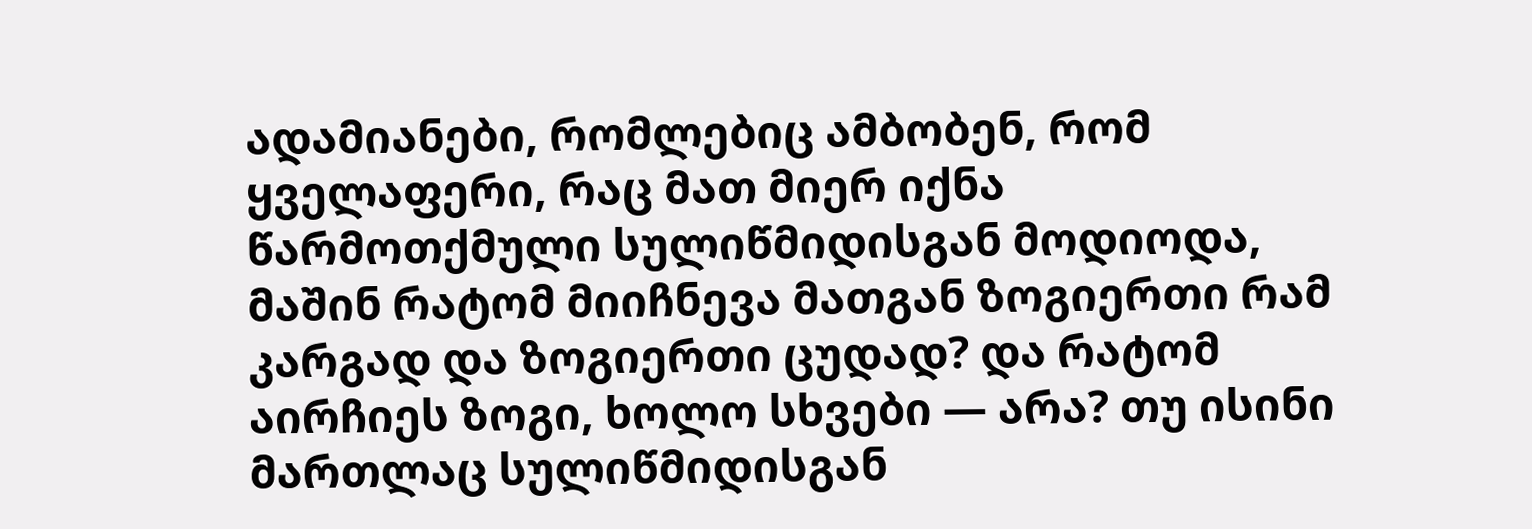ადამიანები, რომლებიც ამბობენ, რომ ყველაფერი, რაც მათ მიერ იქნა წარმოთქმული სულიწმიდისგან მოდიოდა, მაშინ რატომ მიიჩნევა მათგან ზოგიერთი რამ კარგად და ზოგიერთი ცუდად? და რატომ აირჩიეს ზოგი, ხოლო სხვები — არა? თუ ისინი მართლაც სულიწმიდისგან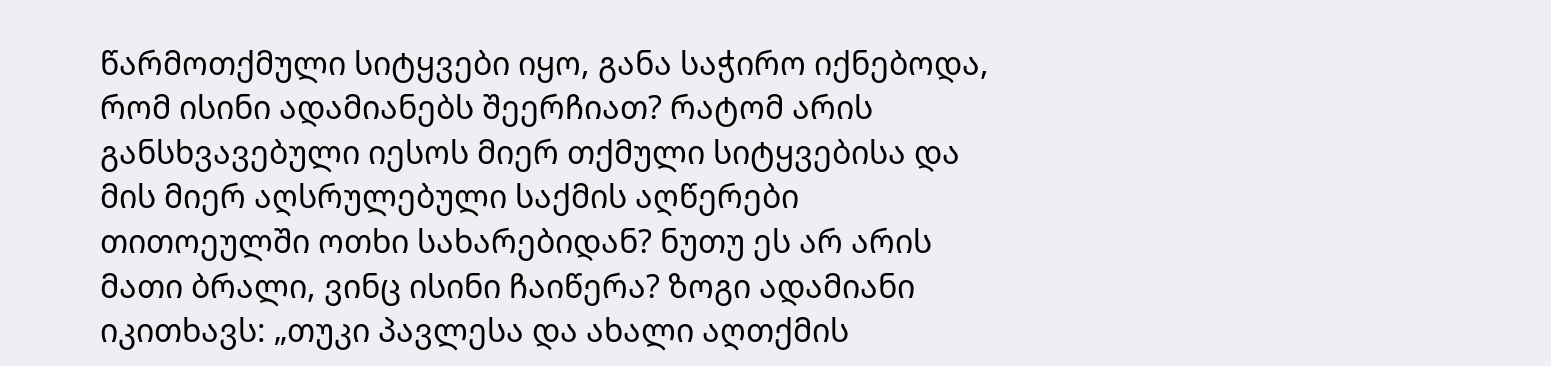წარმოთქმული სიტყვები იყო, განა საჭირო იქნებოდა, რომ ისინი ადამიანებს შეერჩიათ? რატომ არის განსხვავებული იესოს მიერ თქმული სიტყვებისა და მის მიერ აღსრულებული საქმის აღწერები თითოეულში ოთხი სახარებიდან? ნუთუ ეს არ არის მათი ბრალი, ვინც ისინი ჩაიწერა? ზოგი ადამიანი იკითხავს: „თუკი პავლესა და ახალი აღთქმის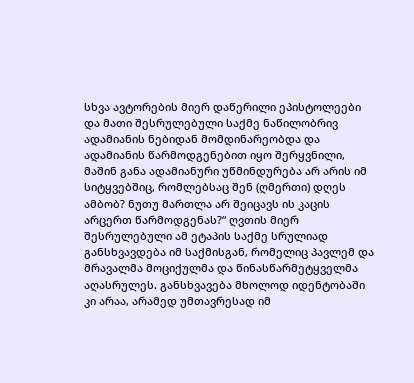სხვა ავტორების მიერ დაწერილი ეპისტოლეები და მათი შესრულებული საქმე ნაწილობრივ ადამიანის ნებიდან მომდინარეობდა და ადამიანის წარმოდგენებით იყო შერყვნილი, მაშინ განა ადამიანური უწმინდურება არ არის იმ სიტყვებშიც, რომლებსაც შენ (ღმერთი) დღეს ამბობ? ნუთუ მართლა არ შეიცავს ის კაცის არცერთ წარმოდგენას?“ ღვთის მიერ შესრულებული ამ ეტაპის საქმე სრულიად განსხვავდება იმ საქმისგან, რომელიც პავლემ და მრავალმა მოციქულმა და წინასწარმეტყველმა აღასრულეს. განსხვავება მხოლოდ იდენტობაში კი არაა, არამედ უმთავრესად იმ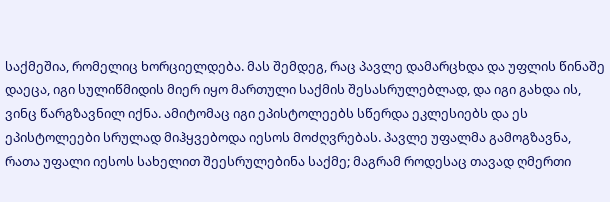საქმეშია, რომელიც ხორციელდება. მას შემდეგ, რაც პავლე დამარცხდა და უფლის წინაშე დაეცა, იგი სულიწმიდის მიერ იყო მართული საქმის შესასრულებლად, და იგი გახდა ის, ვინც წარგზავნილ იქნა. ამიტომაც იგი ეპისტოლეებს სწერდა ეკლესიებს და ეს ეპისტოლეები სრულად მიჰყვებოდა იესოს მოძღვრებას. პავლე უფალმა გამოგზავნა, რათა უფალი იესოს სახელით შეესრულებინა საქმე; მაგრამ როდესაც თავად ღმერთი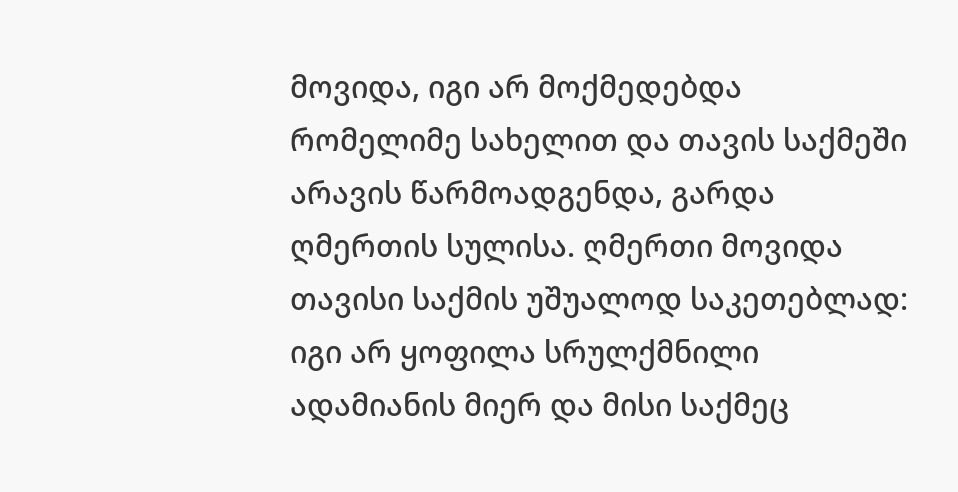მოვიდა, იგი არ მოქმედებდა რომელიმე სახელით და თავის საქმეში არავის წარმოადგენდა, გარდა ღმერთის სულისა. ღმერთი მოვიდა თავისი საქმის უშუალოდ საკეთებლად: იგი არ ყოფილა სრულქმნილი ადამიანის მიერ და მისი საქმეც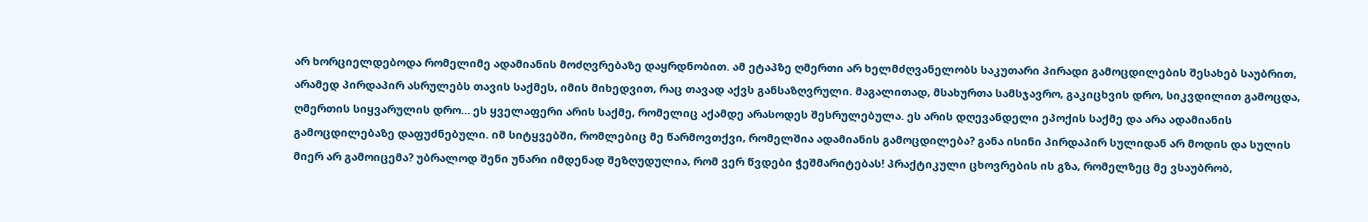არ ხორციელდებოდა რომელიმე ადამიანის მოძღვრებაზე დაყრდნობით. ამ ეტაპზე ღმერთი არ ხელმძღვანელობს საკუთარი პირადი გამოცდილების შესახებ საუბრით, არამედ პირდაპირ ასრულებს თავის საქმეს, იმის მიხედვით, რაც თავად აქვს განსაზღვრული. მაგალითად, მსახურთა სამსჯავრო, გაკიცხვის დრო, სიკვდილით გამოცდა, ღმერთის სიყვარულის დრო… ეს ყველაფერი არის საქმე, რომელიც აქამდე არასოდეს შესრულებულა. ეს არის დღევანდელი ეპოქის საქმე და არა ადამიანის გამოცდილებაზე დაფუძნებული. იმ სიტყვებში, რომლებიც მე წარმოვთქვი, რომელშია ადამიანის გამოცდილება? განა ისინი პირდაპირ სულიდან არ მოდის და სულის მიერ არ გამოიცემა? უბრალოდ შენი უნარი იმდენად შეზღუდულია, რომ ვერ წვდები ჭეშმარიტებას! პრაქტიკული ცხოვრების ის გზა, რომელზეც მე ვსაუბრობ,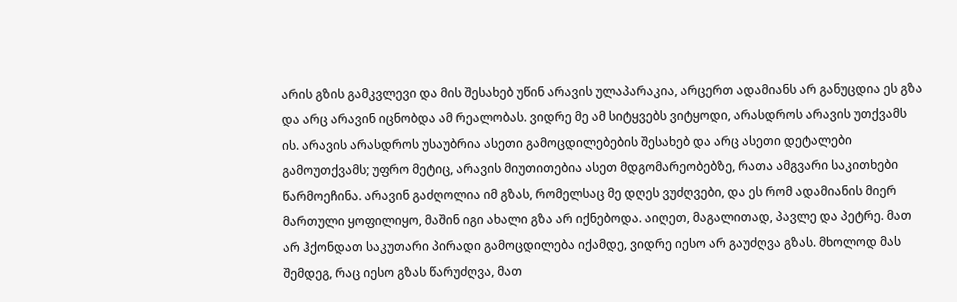არის გზის გამკვლევი და მის შესახებ უწინ არავის ულაპარაკია, არცერთ ადამიანს არ განუცდია ეს გზა და არც არავინ იცნობდა ამ რეალობას. ვიდრე მე ამ სიტყვებს ვიტყოდი, არასდროს არავის უთქვამს ის. არავის არასდროს უსაუბრია ასეთი გამოცდილებების შესახებ და არც ასეთი დეტალები გამოუთქვამს; უფრო მეტიც, არავის მიუთითებია ასეთ მდგომარეობებზე, რათა ამგვარი საკითხები წარმოეჩინა. არავინ გაძღოლია იმ გზას, რომელსაც მე დღეს ვუძღვები, და ეს რომ ადამიანის მიერ მართული ყოფილიყო, მაშინ იგი ახალი გზა არ იქნებოდა. აიღეთ, მაგალითად, პავლე და პეტრე. მათ არ ჰქონდათ საკუთარი პირადი გამოცდილება იქამდე, ვიდრე იესო არ გაუძღვა გზას. მხოლოდ მას შემდეგ, რაც იესო გზას წარუძღვა, მათ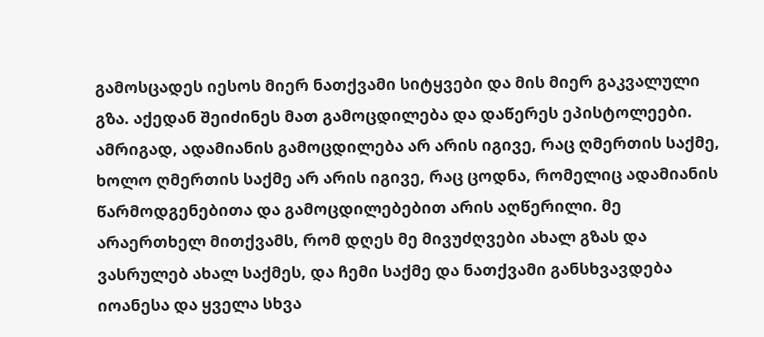გამოსცადეს იესოს მიერ ნათქვამი სიტყვები და მის მიერ გაკვალული გზა. აქედან შეიძინეს მათ გამოცდილება და დაწერეს ეპისტოლეები. ამრიგად, ადამიანის გამოცდილება არ არის იგივე, რაც ღმერთის საქმე, ხოლო ღმერთის საქმე არ არის იგივე, რაც ცოდნა, რომელიც ადამიანის წარმოდგენებითა და გამოცდილებებით არის აღწერილი. მე არაერთხელ მითქვამს, რომ დღეს მე მივუძღვები ახალ გზას და ვასრულებ ახალ საქმეს, და ჩემი საქმე და ნათქვამი განსხვავდება იოანესა და ყველა სხვა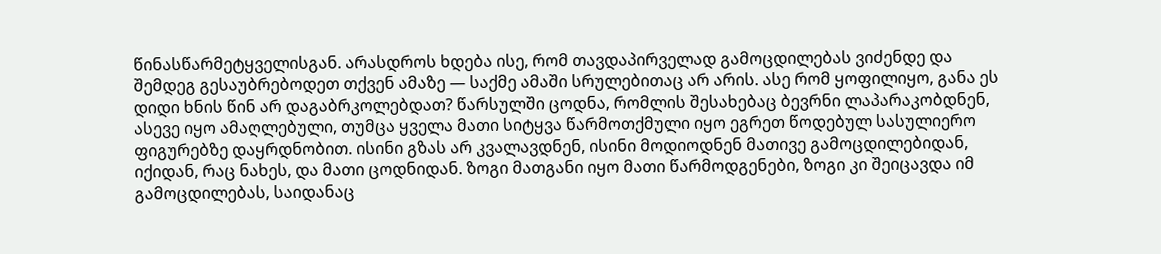წინასწარმეტყველისგან. არასდროს ხდება ისე, რომ თავდაპირველად გამოცდილებას ვიძენდე და შემდეგ გესაუბრებოდეთ თქვენ ამაზე — საქმე ამაში სრულებითაც არ არის. ასე რომ ყოფილიყო, განა ეს დიდი ხნის წინ არ დაგაბრკოლებდათ? წარსულში ცოდნა, რომლის შესახებაც ბევრნი ლაპარაკობდნენ, ასევე იყო ამაღლებული, თუმცა ყველა მათი სიტყვა წარმოთქმული იყო ეგრეთ წოდებულ სასულიერო ფიგურებზე დაყრდნობით. ისინი გზას არ კვალავდნენ, ისინი მოდიოდნენ მათივე გამოცდილებიდან, იქიდან, რაც ნახეს, და მათი ცოდნიდან. ზოგი მათგანი იყო მათი წარმოდგენები, ზოგი კი შეიცავდა იმ გამოცდილებას, საიდანაც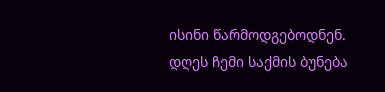ისინი წარმოდგებოდნენ. დღეს ჩემი საქმის ბუნება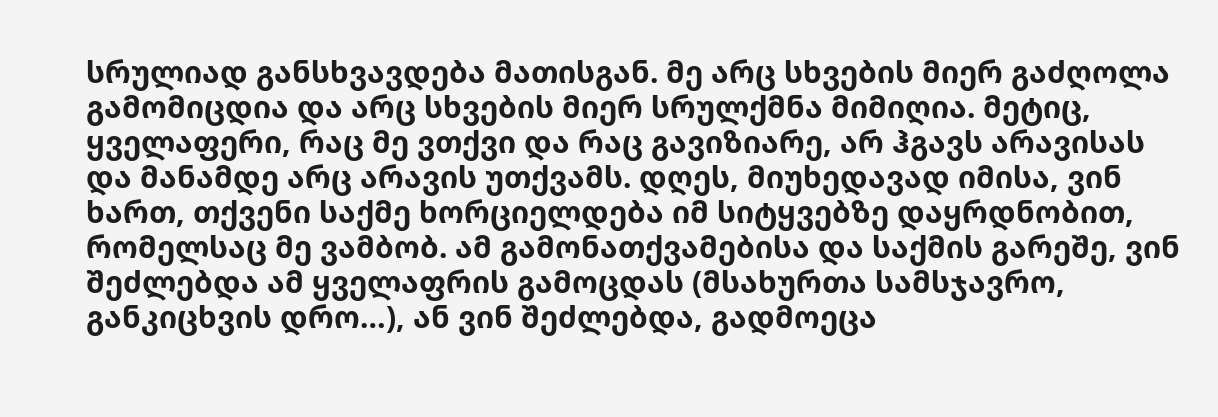სრულიად განსხვავდება მათისგან. მე არც სხვების მიერ გაძღოლა გამომიცდია და არც სხვების მიერ სრულქმნა მიმიღია. მეტიც, ყველაფერი, რაც მე ვთქვი და რაც გავიზიარე, არ ჰგავს არავისას და მანამდე არც არავის უთქვამს. დღეს, მიუხედავად იმისა, ვინ ხართ, თქვენი საქმე ხორციელდება იმ სიტყვებზე დაყრდნობით, რომელსაც მე ვამბობ. ამ გამონათქვამებისა და საქმის გარეშე, ვინ შეძლებდა ამ ყველაფრის გამოცდას (მსახურთა სამსჯავრო, განკიცხვის დრო…), ან ვინ შეძლებდა, გადმოეცა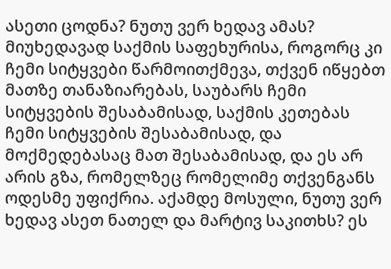ასეთი ცოდნა? ნუთუ ვერ ხედავ ამას? მიუხედავად საქმის საფეხურისა, როგორც კი ჩემი სიტყვები წარმოითქმევა, თქვენ იწყებთ მათზე თანაზიარებას, საუბარს ჩემი სიტყვების შესაბამისად, საქმის კეთებას ჩემი სიტყვების შესაბამისად, და მოქმედებასაც მათ შესაბამისად, და ეს არ არის გზა, რომელზეც რომელიმე თქვენგანს ოდესმე უფიქრია. აქამდე მოსული, ნუთუ ვერ ხედავ ასეთ ნათელ და მარტივ საკითხს? ეს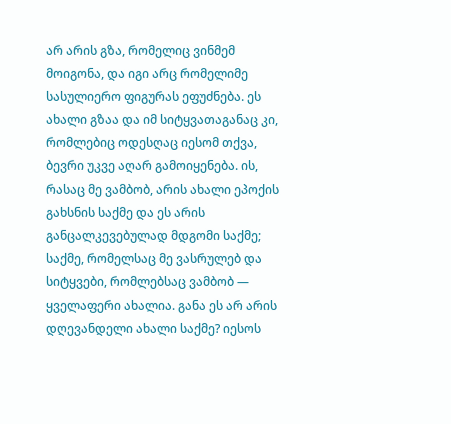არ არის გზა, რომელიც ვინმემ მოიგონა, და იგი არც რომელიმე სასულიერო ფიგურას ეფუძნება. ეს ახალი გზაა და იმ სიტყვათაგანაც კი, რომლებიც ოდესღაც იესომ თქვა, ბევრი უკვე აღარ გამოიყენება. ის, რასაც მე ვამბობ, არის ახალი ეპოქის გახსნის საქმე და ეს არის განცალკევებულად მდგომი საქმე; საქმე, რომელსაც მე ვასრულებ და სიტყვები, რომლებსაც ვამბობ — ყველაფერი ახალია. განა ეს არ არის დღევანდელი ახალი საქმე? იესოს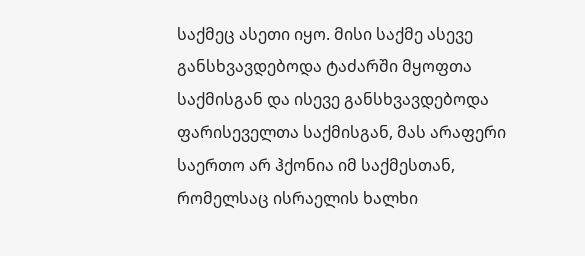საქმეც ასეთი იყო. მისი საქმე ასევე განსხვავდებოდა ტაძარში მყოფთა საქმისგან და ისევე განსხვავდებოდა ფარისეველთა საქმისგან, მას არაფერი საერთო არ ჰქონია იმ საქმესთან, რომელსაც ისრაელის ხალხი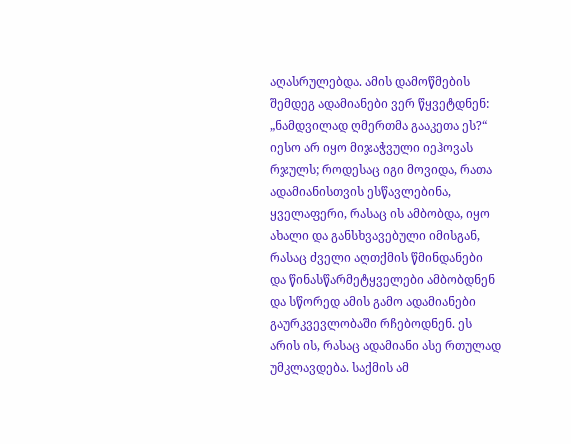აღასრულებდა. ამის დამოწმების შემდეგ ადამიანები ვერ წყვეტდნენ: „ნამდვილად ღმერთმა გააკეთა ეს?“ იესო არ იყო მიჯაჭვული იეჰოვას რჯულს; როდესაც იგი მოვიდა, რათა ადამიანისთვის ესწავლებინა, ყველაფერი, რასაც ის ამბობდა, იყო ახალი და განსხვავებული იმისგან, რასაც ძველი აღთქმის წმინდანები და წინასწარმეტყველები ამბობდნენ და სწორედ ამის გამო ადამიანები გაურკვევლობაში რჩებოდნენ. ეს არის ის, რასაც ადამიანი ასე რთულად უმკლავდება. საქმის ამ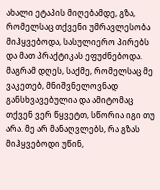ახალი ეტაპის მიღებამდე, გზა, რომელსაც თქვენი უმრავლესობა მიჰყვებოდა, სასულიერო პირებს და მათ პრაქტიკას ეფუძნებოდა. მაგრამ დღეს, საქმე, რომელსაც მე ვაკეთებ, მნიშვნელოვნად განსხვავებულია და ამიტომაც თქვენ ვერ წყვეტთ, სწორია იგი თუ არა. მე არ მანაღვლებს, რა გზას მიჰყვებოდი უწინ,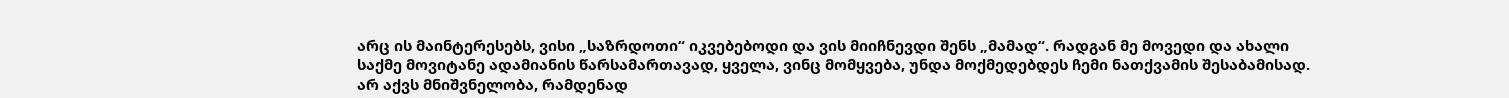არც ის მაინტერესებს, ვისი „საზრდოთი“ იკვებებოდი და ვის მიიჩნევდი შენს „მამად“. რადგან მე მოვედი და ახალი საქმე მოვიტანე ადამიანის წარსამართავად, ყველა, ვინც მომყვება, უნდა მოქმედებდეს ჩემი ნათქვამის შესაბამისად. არ აქვს მნიშვნელობა, რამდენად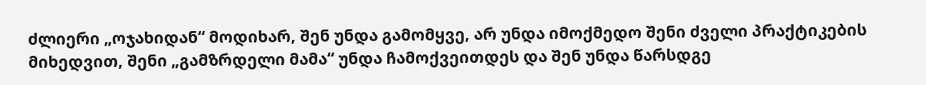ძლიერი „ოჯახიდან“ მოდიხარ, შენ უნდა გამომყვე, არ უნდა იმოქმედო შენი ძველი პრაქტიკების მიხედვით, შენი „გამზრდელი მამა“ უნდა ჩამოქვეითდეს და შენ უნდა წარსდგე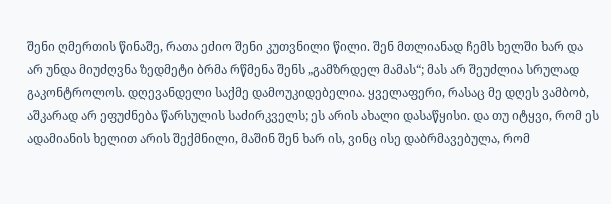შენი ღმერთის წინაშე, რათა ეძიო შენი კუთვნილი წილი. შენ მთლიანად ჩემს ხელში ხარ და არ უნდა მიუძღვნა ზედმეტი ბრმა რწმენა შენს „გამზრდელ მამას“; მას არ შეუძლია სრულად გაკონტროლოს. დღევანდელი საქმე დამოუკიდებელია. ყველაფერი, რასაც მე დღეს ვამბობ, აშკარად არ ეფუძნება წარსულის საძირკველს; ეს არის ახალი დასაწყისი. და თუ იტყვი, რომ ეს ადამიანის ხელით არის შექმნილი, მაშინ შენ ხარ ის, ვინც ისე დაბრმავებულა, რომ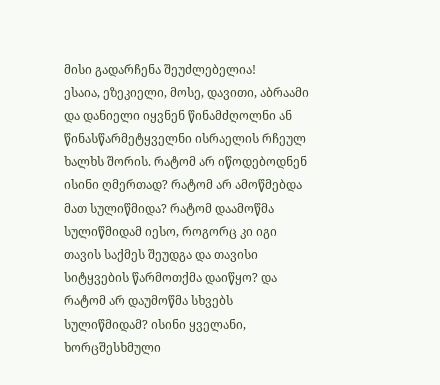მისი გადარჩენა შეუძლებელია!
ესაია, ეზეკიელი, მოსე, დავითი, აბრაამი და დანიელი იყვნენ წინამძღოლნი ან წინასწარმეტყველნი ისრაელის რჩეულ ხალხს შორის. რატომ არ იწოდებოდნენ ისინი ღმერთად? რატომ არ ამოწმებდა მათ სულიწმიდა? რატომ დაამოწმა სულიწმიდამ იესო, როგორც კი იგი თავის საქმეს შეუდგა და თავისი სიტყვების წარმოთქმა დაიწყო? და რატომ არ დაუმოწმა სხვებს სულიწმიდამ? ისინი ყველანი, ხორცშესხმული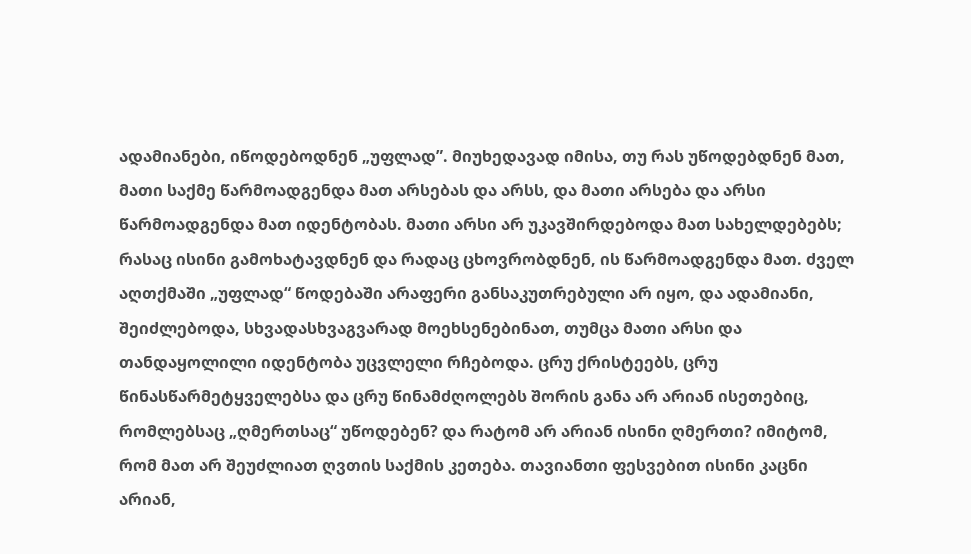ადამიანები, იწოდებოდნენ „უფლად”. მიუხედავად იმისა, თუ რას უწოდებდნენ მათ, მათი საქმე წარმოადგენდა მათ არსებას და არსს, და მათი არსება და არსი წარმოადგენდა მათ იდენტობას. მათი არსი არ უკავშირდებოდა მათ სახელდებებს; რასაც ისინი გამოხატავდნენ და რადაც ცხოვრობდნენ, ის წარმოადგენდა მათ. ძველ აღთქმაში „უფლად“ წოდებაში არაფერი განსაკუთრებული არ იყო, და ადამიანი, შეიძლებოდა, სხვადასხვაგვარად მოეხსენებინათ, თუმცა მათი არსი და თანდაყოლილი იდენტობა უცვლელი რჩებოდა. ცრუ ქრისტეებს, ცრუ წინასწარმეტყველებსა და ცრუ წინამძღოლებს შორის განა არ არიან ისეთებიც, რომლებსაც „ღმერთსაც“ უწოდებენ? და რატომ არ არიან ისინი ღმერთი? იმიტომ, რომ მათ არ შეუძლიათ ღვთის საქმის კეთება. თავიანთი ფესვებით ისინი კაცნი არიან,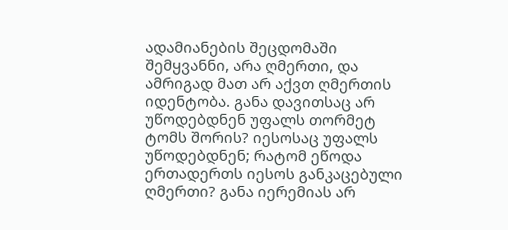ადამიანების შეცდომაში შემყვანნი, არა ღმერთი, და ამრიგად მათ არ აქვთ ღმერთის იდენტობა. განა დავითსაც არ უწოდებდნენ უფალს თორმეტ ტომს შორის? იესოსაც უფალს უწოდებდნენ; რატომ ეწოდა ერთადერთს იესოს განკაცებული ღმერთი? განა იერემიას არ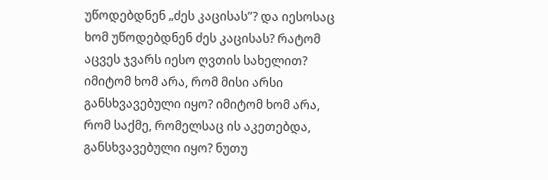უწოდებდნენ „ძეს კაცისას”? და იესოსაც ხომ უწოდებდნენ ძეს კაცისას? რატომ აცვეს ჯვარს იესო ღვთის სახელით? იმიტომ ხომ არა, რომ მისი არსი განსხვავებული იყო? იმიტომ ხომ არა, რომ საქმე, რომელსაც ის აკეთებდა, განსხვავებული იყო? ნუთუ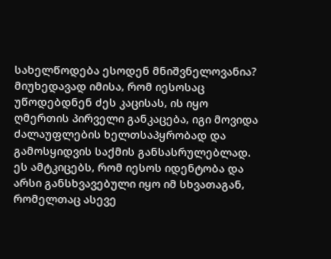სახელწოდება ესოდენ მნიშვნელოვანია? მიუხედავად იმისა, რომ იესოსაც უწოდებდნენ ძეს კაცისას, ის იყო ღმერთის პირველი განკაცება, იგი მოვიდა ძალაუფლების ხელთსაპყრობად და გამოსყიდვის საქმის განსასრულებლად. ეს ამტკიცებს, რომ იესოს იდენტობა და არსი განსხვავებული იყო იმ სხვათაგან, რომელთაც ასევე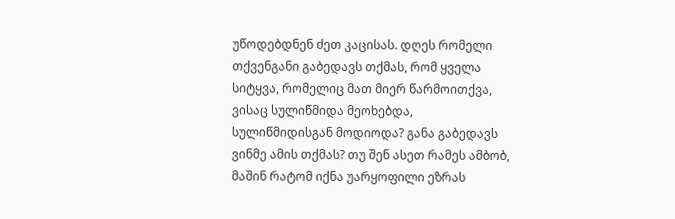უწოდებდნენ ძეთ კაცისას. დღეს რომელი თქვენგანი გაბედავს თქმას, რომ ყველა სიტყვა, რომელიც მათ მიერ წარმოითქვა, ვისაც სულიწმიდა მეოხებდა, სულიწმიდისგან მოდიოდა? განა გაბედავს ვინმე ამის თქმას? თუ შენ ასეთ რამეს ამბობ, მაშინ რატომ იქნა უარყოფილი ეზრას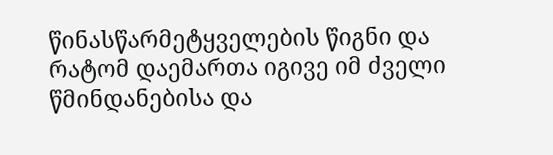წინასწარმეტყველების წიგნი და რატომ დაემართა იგივე იმ ძველი წმინდანებისა და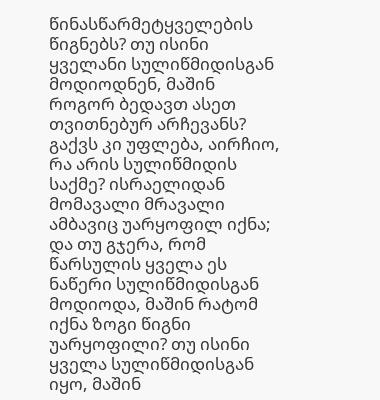წინასწარმეტყველების წიგნებს? თუ ისინი ყველანი სულიწმიდისგან მოდიოდნენ, მაშინ როგორ ბედავთ ასეთ თვითნებურ არჩევანს? გაქვს კი უფლება, აირჩიო, რა არის სულიწმიდის საქმე? ისრაელიდან მომავალი მრავალი ამბავიც უარყოფილ იქნა; და თუ გჯერა, რომ წარსულის ყველა ეს ნაწერი სულიწმიდისგან მოდიოდა, მაშინ რატომ იქნა ზოგი წიგნი უარყოფილი? თუ ისინი ყველა სულიწმიდისგან იყო, მაშინ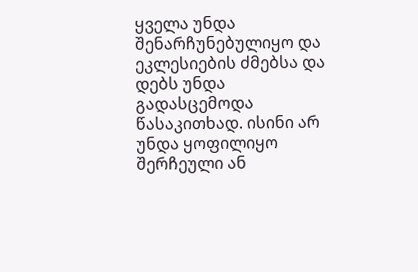ყველა უნდა შენარჩუნებულიყო და ეკლესიების ძმებსა და დებს უნდა გადასცემოდა წასაკითხად. ისინი არ უნდა ყოფილიყო შერჩეული ან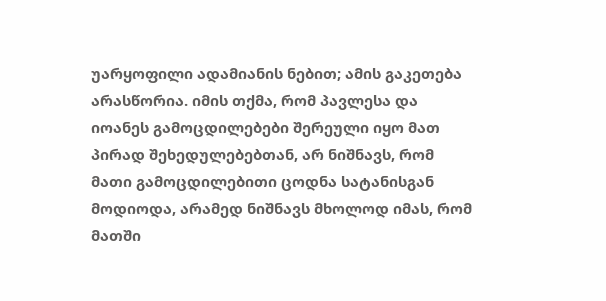უარყოფილი ადამიანის ნებით; ამის გაკეთება არასწორია. იმის თქმა, რომ პავლესა და იოანეს გამოცდილებები შერეული იყო მათ პირად შეხედულებებთან, არ ნიშნავს, რომ მათი გამოცდილებითი ცოდნა სატანისგან მოდიოდა, არამედ ნიშნავს მხოლოდ იმას, რომ მათში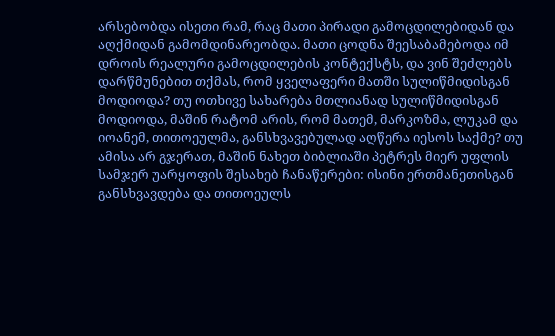არსებობდა ისეთი რამ, რაც მათი პირადი გამოცდილებიდან და აღქმიდან გამომდინარეობდა. მათი ცოდნა შეესაბამებოდა იმ დროის რეალური გამოცდილების კონტექსტს, და ვინ შეძლებს დარწმუნებით თქმას, რომ ყველაფერი მათში სულიწმიდისგან მოდიოდა? თუ ოთხივე სახარება მთლიანად სულიწმიდისგან მოდიოდა, მაშინ რატომ არის, რომ მათემ, მარკოზმა, ლუკამ და იოანემ, თითოეულმა, განსხვავებულად აღწერა იესოს საქმე? თუ ამისა არ გჯერათ, მაშინ ნახეთ ბიბლიაში პეტრეს მიერ უფლის სამჯერ უარყოფის შესახებ ჩანაწერები: ისინი ერთმანეთისგან განსხვავდება და თითოეულს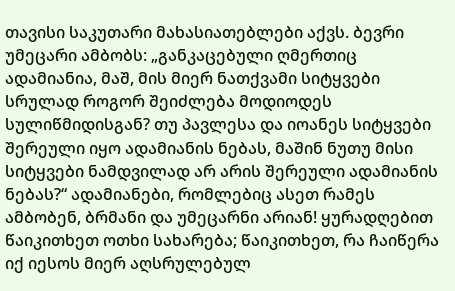თავისი საკუთარი მახასიათებლები აქვს. ბევრი უმეცარი ამბობს: „განკაცებული ღმერთიც ადამიანია, მაშ, მის მიერ ნათქვამი სიტყვები სრულად როგორ შეიძლება მოდიოდეს სულიწმიდისგან? თუ პავლესა და იოანეს სიტყვები შერეული იყო ადამიანის ნებას, მაშინ ნუთუ მისი სიტყვები ნამდვილად არ არის შერეული ადამიანის ნებას?“ ადამიანები, რომლებიც ასეთ რამეს ამბობენ, ბრმანი და უმეცარნი არიან! ყურადღებით წაიკითხეთ ოთხი სახარება; წაიკითხეთ, რა ჩაიწერა იქ იესოს მიერ აღსრულებულ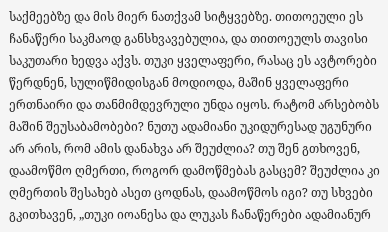საქმეებზე და მის მიერ ნათქვამ სიტყვებზე. თითოეული ეს ჩანაწერი საკმაოდ განსხვავებულია, და თითოეულს თავისი საკუთარი ხედვა აქვს. თუკი ყველაფერი, რასაც ეს ავტორები წერდნენ, სულიწმიდისგან მოდიოდა, მაშინ ყველაფერი ერთნაირი და თანმიმდევრული უნდა იყოს. რატომ არსებობს მაშინ შეუსაბამობები? ნუთუ ადამიანი უკიდურესად უგუნური არ არის, რომ ამის დანახვა არ შეუძლია? თუ შენ გთხოვენ, დაამოწმო ღმერთი, როგორ დამოწმებას გასცემ? შეუძლია კი ღმერთის შესახებ ასეთ ცოდნას, დაამოწმოს იგი? თუ სხვები გკითხავენ, „თუკი იოანესა და ლუკას ჩანაწერები ადამიანურ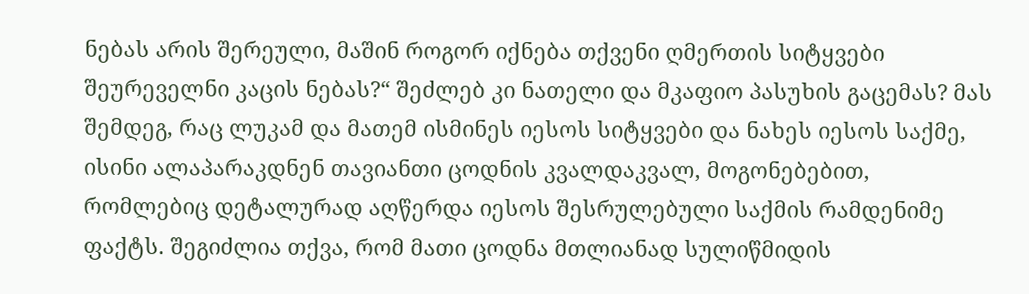ნებას არის შერეული, მაშინ როგორ იქნება თქვენი ღმერთის სიტყვები შეურეველნი კაცის ნებას?“ შეძლებ კი ნათელი და მკაფიო პასუხის გაცემას? მას შემდეგ, რაც ლუკამ და მათემ ისმინეს იესოს სიტყვები და ნახეს იესოს საქმე, ისინი ალაპარაკდნენ თავიანთი ცოდნის კვალდაკვალ, მოგონებებით, რომლებიც დეტალურად აღწერდა იესოს შესრულებული საქმის რამდენიმე ფაქტს. შეგიძლია თქვა, რომ მათი ცოდნა მთლიანად სულიწმიდის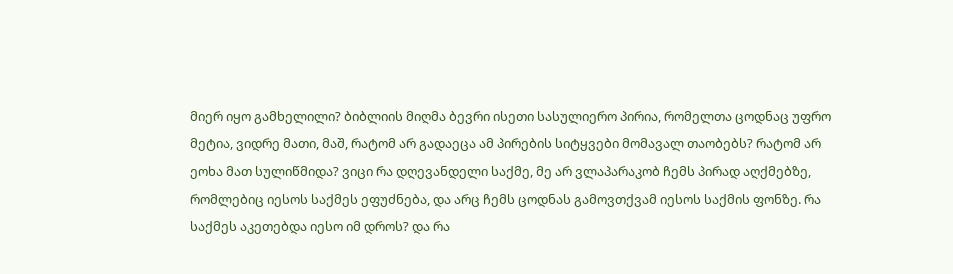მიერ იყო გამხელილი? ბიბლიის მიღმა ბევრი ისეთი სასულიერო პირია, რომელთა ცოდნაც უფრო მეტია, ვიდრე მათი, მაშ, რატომ არ გადაეცა ამ პირების სიტყვები მომავალ თაობებს? რატომ არ ეოხა მათ სულიწმიდა? ვიცი რა დღევანდელი საქმე, მე არ ვლაპარაკობ ჩემს პირად აღქმებზე, რომლებიც იესოს საქმეს ეფუძნება, და არც ჩემს ცოდნას გამოვთქვამ იესოს საქმის ფონზე. რა საქმეს აკეთებდა იესო იმ დროს? და რა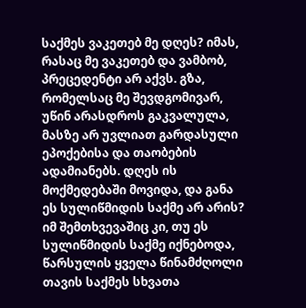საქმეს ვაკეთებ მე დღეს? იმას, რასაც მე ვაკეთებ და ვამბობ, პრეცედენტი არ აქვს. გზა, რომელსაც მე შევდგომივარ, უწინ არასდროს გაკვალულა, მასზე არ უვლიათ გარდასული ეპოქებისა და თაობების ადამიანებს. დღეს ის მოქმედებაში მოვიდა, და განა ეს სულიწმიდის საქმე არ არის? იმ შემთხვევაშიც კი, თუ ეს სულიწმიდის საქმე იქნებოდა, წარსულის ყველა წინამძღოლი თავის საქმეს სხვათა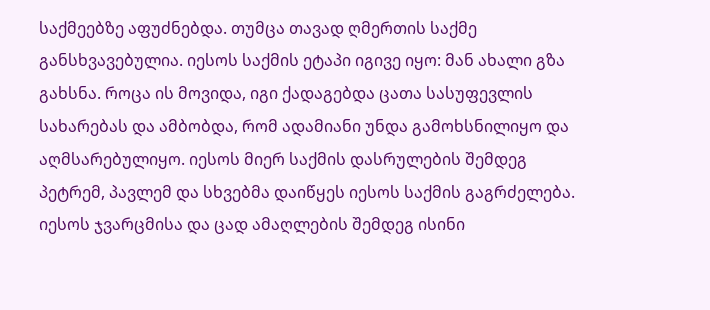საქმეებზე აფუძნებდა. თუმცა თავად ღმერთის საქმე განსხვავებულია. იესოს საქმის ეტაპი იგივე იყო: მან ახალი გზა გახსნა. როცა ის მოვიდა, იგი ქადაგებდა ცათა სასუფევლის სახარებას და ამბობდა, რომ ადამიანი უნდა გამოხსნილიყო და აღმსარებულიყო. იესოს მიერ საქმის დასრულების შემდეგ პეტრემ, პავლემ და სხვებმა დაიწყეს იესოს საქმის გაგრძელება. იესოს ჯვარცმისა და ცად ამაღლების შემდეგ ისინი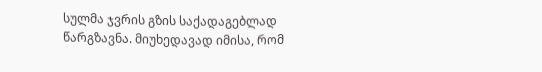სულმა ჯვრის გზის საქადაგებლად წარგზავნა. მიუხედავად იმისა, რომ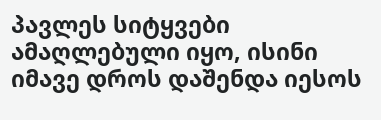პავლეს სიტყვები ამაღლებული იყო, ისინი იმავე დროს დაშენდა იესოს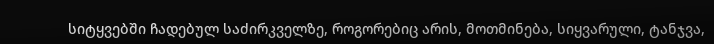სიტყვებში ჩადებულ საძირკველზე, როგორებიც არის, მოთმინება, სიყვარული, ტანჯვა,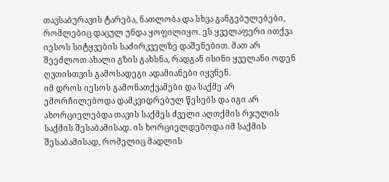თავსაბურავის ტარება, ნათლობა და სხვა განგებულებები, რომლებიც დაცულ უნდა ყოფილიყო. ეს ყველაფერი ითქვა იესოს სიტყვების საძირკველზე დაშენებით. მათ არ შეეძლოთ ახალი გზის გახსნა, რადგან ისინი ყველანი ოდენ ღვთისთვის გამოსადეგი ადამიანები იყვნენ.
იმ დროს იესოს გამონათქვამები და საქმე არ ემორჩილებოდა დამკვიდრებულ წესებს და იგი არ ახორციელებდა თავის საქმეს ძველი აღთქმის რჯულის საქმის შესაბამისად. ის ხორციელდებოდა იმ საქმის შესაბამისად, რომელიც მადლის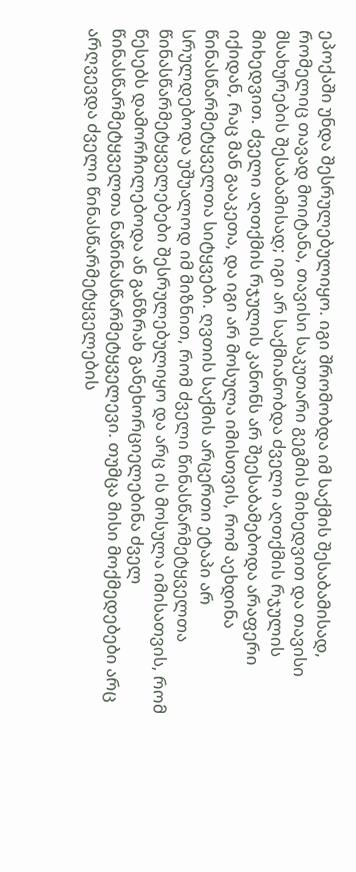ეპოქაში უნდა შესრულებულიყო. იგი შრომობდა იმ საქმის შესაბამისად, რომელიც თავად მოიტანა, თავისი საკუთარი გეგმის მიხედვით და თავისი მსახურების შესაბამისად; იგი არ საქმიანობდა ძველი აღთქმის რჯულის მიხედვით. ძველი აღთქმის რჯულის კანონს არ შეესაბამებოდა არაფერი იქიდან, რაც მან გააკეთა, და იგი არ მოსულა იმისთვის, რომ აეხდინა წინასწარმეტყველთა სიტყვები. ღვთის საქმის არცერთი ეტაპი არ სრულდებოდა უშუალოდ იმ მიზნით, რომ ძველი წინასწარმეტყველთა წინასწარმეტყველებები შესრულებულიყო და არც ის მოსულა იმისათვის, რომ წესებს დამორჩილებოდა ან განზრახ განეხორციელებინა ძველ წინასწარმეტყველთა ნაწინასწარმეტყველევი. თუმცა მისი მოქმედებები არც არღვევდა ძველი წინასწარმეტყველების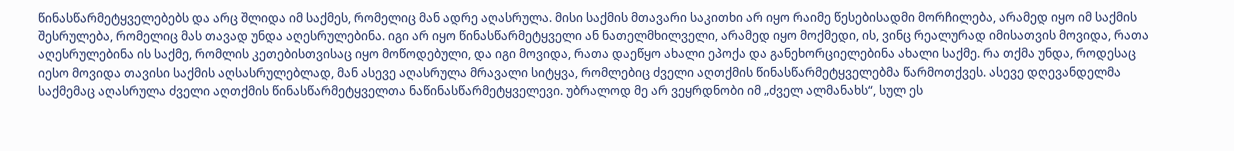წინასწარმეტყველებებს და არც შლიდა იმ საქმეს, რომელიც მან ადრე აღასრულა. მისი საქმის მთავარი საკითხი არ იყო რაიმე წესებისადმი მორჩილება, არამედ იყო იმ საქმის შესრულება, რომელიც მას თავად უნდა აღესრულებინა. იგი არ იყო წინასწარმეტყველი ან ნათელმხილველი, არამედ იყო მოქმედი, ის, ვინც რეალურად იმისათვის მოვიდა, რათა აღესრულებინა ის საქმე, რომლის კეთებისთვისაც იყო მოწოდებული, და იგი მოვიდა, რათა დაეწყო ახალი ეპოქა და განეხორციელებინა ახალი საქმე. რა თქმა უნდა, როდესაც იესო მოვიდა თავისი საქმის აღსასრულებლად, მან ასევე აღასრულა მრავალი სიტყვა, რომლებიც ძველი აღთქმის წინასწარმეტყველებმა წარმოთქვეს. ასევე დღევანდელმა საქმემაც აღასრულა ძველი აღთქმის წინასწარმეტყველთა ნაწინასწარმეტყველევი. უბრალოდ მე არ ვეყრდნობი იმ „ძველ ალმანახს“, სულ ეს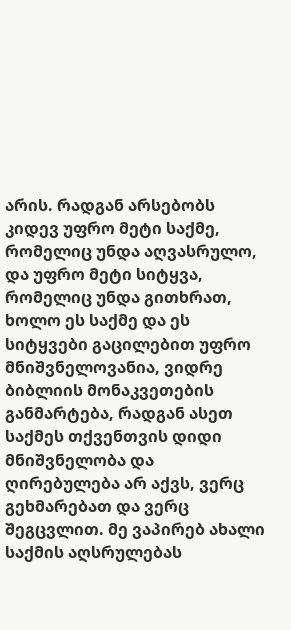არის. რადგან არსებობს კიდევ უფრო მეტი საქმე, რომელიც უნდა აღვასრულო, და უფრო მეტი სიტყვა, რომელიც უნდა გითხრათ, ხოლო ეს საქმე და ეს სიტყვები გაცილებით უფრო მნიშვნელოვანია, ვიდრე ბიბლიის მონაკვეთების განმარტება, რადგან ასეთ საქმეს თქვენთვის დიდი მნიშვნელობა და ღირებულება არ აქვს, ვერც გეხმარებათ და ვერც შეგცვლით. მე ვაპირებ ახალი საქმის აღსრულებას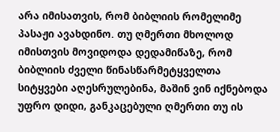არა იმისათვის, რომ ბიბლიის რომელიმე პასაჟი ავახდინო. თუ ღმერთი მხოლოდ იმისთვის მოვიდოდა დედამიწაზე, რომ ბიბლიის ძველი წინასწარმეტყველთა სიტყვები აღესრულებინა, მაშინ ვინ იქნებოდა უფრო დიდი, განკაცებული ღმერთი თუ ის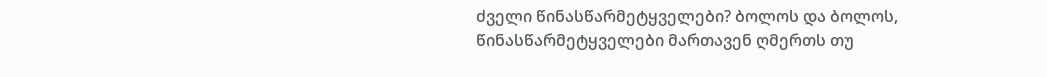ძველი წინასწარმეტყველები? ბოლოს და ბოლოს, წინასწარმეტყველები მართავენ ღმერთს თუ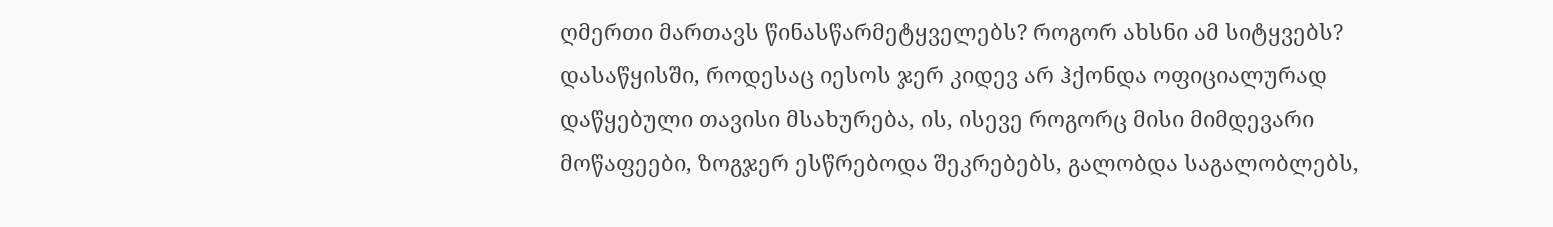ღმერთი მართავს წინასწარმეტყველებს? როგორ ახსნი ამ სიტყვებს?
დასაწყისში, როდესაც იესოს ჯერ კიდევ არ ჰქონდა ოფიციალურად დაწყებული თავისი მსახურება, ის, ისევე როგორც მისი მიმდევარი მოწაფეები, ზოგჯერ ესწრებოდა შეკრებებს, გალობდა საგალობლებს,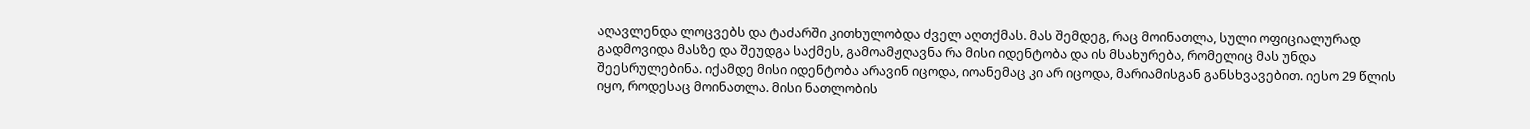აღავლენდა ლოცვებს და ტაძარში კითხულობდა ძველ აღთქმას. მას შემდეგ, რაც მოინათლა, სული ოფიციალურად გადმოვიდა მასზე და შეუდგა საქმეს, გამოამჟღავნა რა მისი იდენტობა და ის მსახურება, რომელიც მას უნდა შეესრულებინა. იქამდე მისი იდენტობა არავინ იცოდა, იოანემაც კი არ იცოდა, მარიამისგან განსხვავებით. იესო 29 წლის იყო, როდესაც მოინათლა. მისი ნათლობის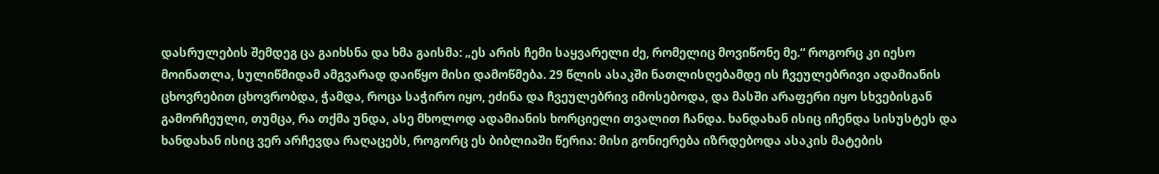დასრულების შემდეგ ცა გაიხსნა და ხმა გაისმა: „ეს არის ჩემი საყვარელი ძე, რომელიც მოვიწონე მე.“ როგორც კი იესო მოინათლა, სულიწმიდამ ამგვარად დაიწყო მისი დამოწმება. 29 წლის ასაკში ნათლისღებამდე ის ჩვეულებრივი ადამიანის ცხოვრებით ცხოვრობდა, ჭამდა, როცა საჭირო იყო, ეძინა და ჩვეულებრივ იმოსებოდა, და მასში არაფერი იყო სხვებისგან გამორჩეული, თუმცა, რა თქმა უნდა, ასე მხოლოდ ადამიანის ხორციელი თვალით ჩანდა. ხანდახან ისიც იჩენდა სისუსტეს და ხანდახან ისიც ვერ არჩევდა რაღაცებს, როგორც ეს ბიბლიაში წერია: მისი გონიერება იზრდებოდა ასაკის მატების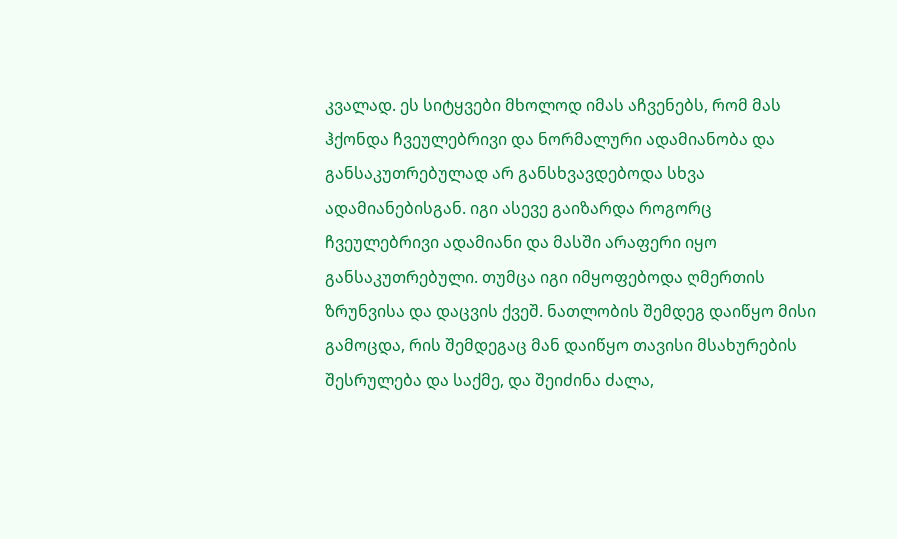კვალად. ეს სიტყვები მხოლოდ იმას აჩვენებს, რომ მას ჰქონდა ჩვეულებრივი და ნორმალური ადამიანობა და განსაკუთრებულად არ განსხვავდებოდა სხვა ადამიანებისგან. იგი ასევე გაიზარდა როგორც ჩვეულებრივი ადამიანი და მასში არაფერი იყო განსაკუთრებული. თუმცა იგი იმყოფებოდა ღმერთის ზრუნვისა და დაცვის ქვეშ. ნათლობის შემდეგ დაიწყო მისი გამოცდა, რის შემდეგაც მან დაიწყო თავისი მსახურების შესრულება და საქმე, და შეიძინა ძალა,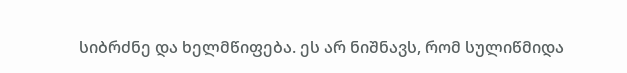სიბრძნე და ხელმწიფება. ეს არ ნიშნავს, რომ სულიწმიდა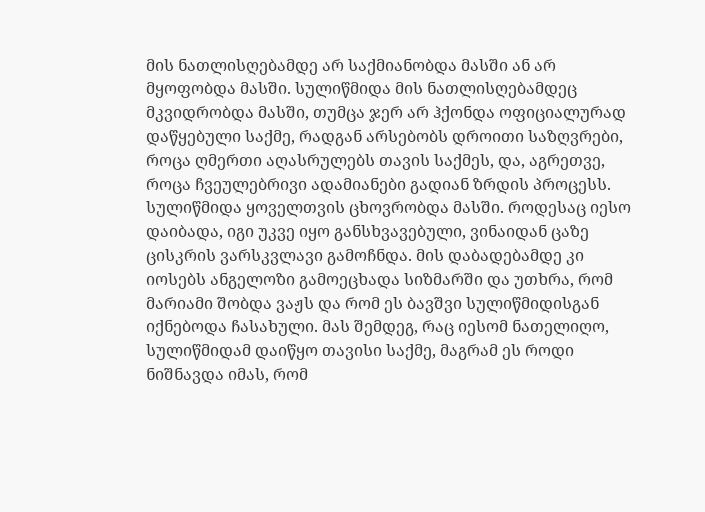მის ნათლისღებამდე არ საქმიანობდა მასში ან არ მყოფობდა მასში. სულიწმიდა მის ნათლისღებამდეც მკვიდრობდა მასში, თუმცა ჯერ არ ჰქონდა ოფიციალურად დაწყებული საქმე, რადგან არსებობს დროითი საზღვრები, როცა ღმერთი აღასრულებს თავის საქმეს, და, აგრეთვე, როცა ჩვეულებრივი ადამიანები გადიან ზრდის პროცესს. სულიწმიდა ყოველთვის ცხოვრობდა მასში. როდესაც იესო დაიბადა, იგი უკვე იყო განსხვავებული, ვინაიდან ცაზე ცისკრის ვარსკვლავი გამოჩნდა. მის დაბადებამდე კი იოსებს ანგელოზი გამოეცხადა სიზმარში და უთხრა, რომ მარიამი შობდა ვაჟს და რომ ეს ბავშვი სულიწმიდისგან იქნებოდა ჩასახული. მას შემდეგ, რაც იესომ ნათელიღო, სულიწმიდამ დაიწყო თავისი საქმე, მაგრამ ეს როდი ნიშნავდა იმას, რომ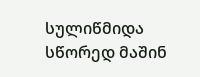სულიწმიდა სწორედ მაშინ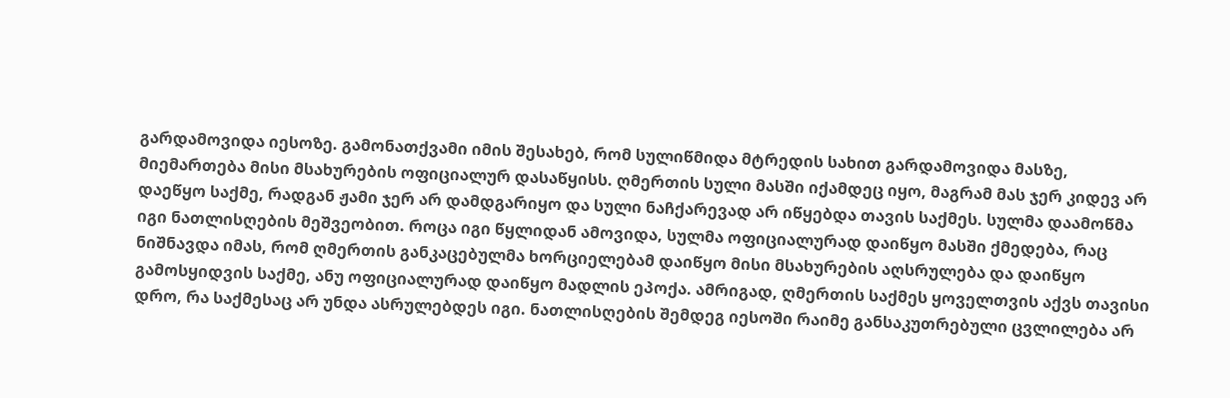გარდამოვიდა იესოზე. გამონათქვამი იმის შესახებ, რომ სულიწმიდა მტრედის სახით გარდამოვიდა მასზე, მიემართება მისი მსახურების ოფიციალურ დასაწყისს. ღმერთის სული მასში იქამდეც იყო, მაგრამ მას ჯერ კიდევ არ დაეწყო საქმე, რადგან ჟამი ჯერ არ დამდგარიყო და სული ნაჩქარევად არ იწყებდა თავის საქმეს. სულმა დაამოწმა იგი ნათლისღების მეშვეობით. როცა იგი წყლიდან ამოვიდა, სულმა ოფიციალურად დაიწყო მასში ქმედება, რაც ნიშნავდა იმას, რომ ღმერთის განკაცებულმა ხორციელებამ დაიწყო მისი მსახურების აღსრულება და დაიწყო გამოსყიდვის საქმე, ანუ ოფიციალურად დაიწყო მადლის ეპოქა. ამრიგად, ღმერთის საქმეს ყოველთვის აქვს თავისი დრო, რა საქმესაც არ უნდა ასრულებდეს იგი. ნათლისღების შემდეგ იესოში რაიმე განსაკუთრებული ცვლილება არ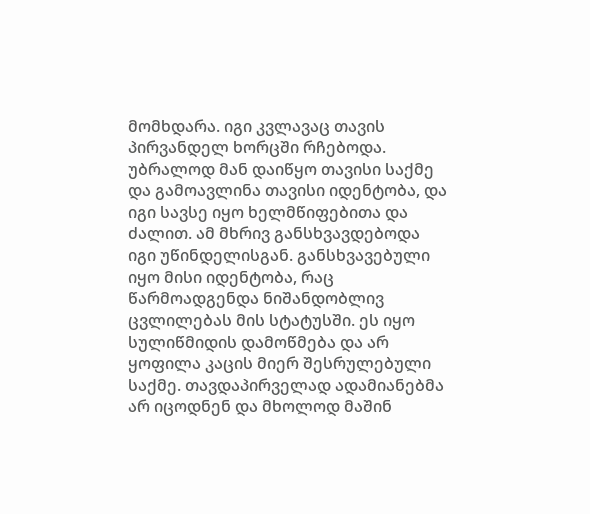მომხდარა. იგი კვლავაც თავის პირვანდელ ხორცში რჩებოდა. უბრალოდ მან დაიწყო თავისი საქმე და გამოავლინა თავისი იდენტობა, და იგი სავსე იყო ხელმწიფებითა და ძალით. ამ მხრივ განსხვავდებოდა იგი უწინდელისგან. განსხვავებული იყო მისი იდენტობა, რაც წარმოადგენდა ნიშანდობლივ ცვლილებას მის სტატუსში. ეს იყო სულიწმიდის დამოწმება და არ ყოფილა კაცის მიერ შესრულებული საქმე. თავდაპირველად ადამიანებმა არ იცოდნენ და მხოლოდ მაშინ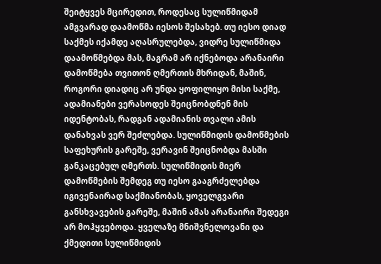შეიტყვეს მცირედით, როდესაც სულიწმიდამ ამგვარად დაამოწმა იესოს შესახებ. თუ იესო დიად საქმეს იქამდე აღასრულებდა, ვიდრე სულიწმიდა დაამოწმებდა მას, მაგრამ არ იქნებოდა არანაირი დამოწმება თვითონ ღმერთის მხრიდან, მაშინ, როგორი დიადიც არ უნდა ყოფილიყო მისი საქმე, ადამიანები ვერასოდეს შეიცნობდნენ მის იდენტობას, რადგან ადამიანის თვალი ამის დანახვას ვერ შეძლებდა. სულიწმიდის დამოწმების საფეხურის გარეშე, ვერავინ შეიცნობდა მასში განკაცებულ ღმერთს. სულიწმიდის მიერ დამოწმების შემდეგ თუ იესო გააგრძელებდა იგივენაირად საქმიანობას, ყოველგვარი განსხვავების გარეშე, მაშინ ამას არანაირი შედეგი არ მოჰყვებოდა. ყველაზე მნიშვნელოვანი და ქმედითი სულიწმიდის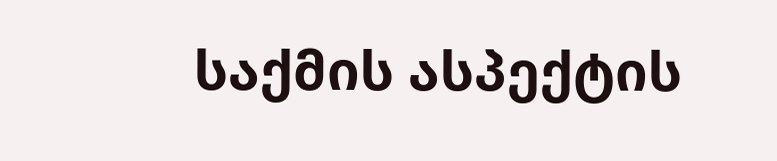საქმის ასპექტის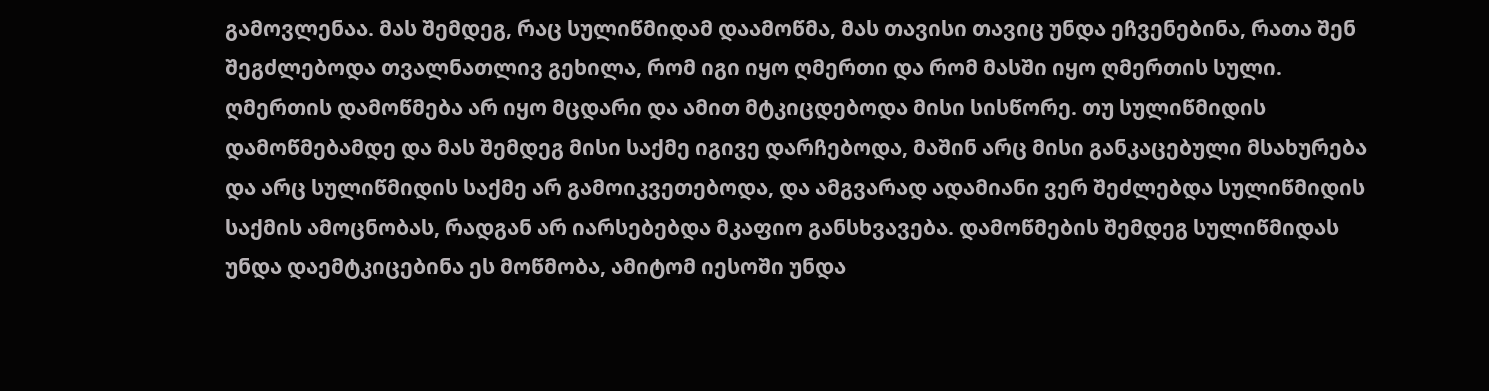გამოვლენაა. მას შემდეგ, რაც სულიწმიდამ დაამოწმა, მას თავისი თავიც უნდა ეჩვენებინა, რათა შენ შეგძლებოდა თვალნათლივ გეხილა, რომ იგი იყო ღმერთი და რომ მასში იყო ღმერთის სული. ღმერთის დამოწმება არ იყო მცდარი და ამით მტკიცდებოდა მისი სისწორე. თუ სულიწმიდის დამოწმებამდე და მას შემდეგ მისი საქმე იგივე დარჩებოდა, მაშინ არც მისი განკაცებული მსახურება და არც სულიწმიდის საქმე არ გამოიკვეთებოდა, და ამგვარად ადამიანი ვერ შეძლებდა სულიწმიდის საქმის ამოცნობას, რადგან არ იარსებებდა მკაფიო განსხვავება. დამოწმების შემდეგ სულიწმიდას უნდა დაემტკიცებინა ეს მოწმობა, ამიტომ იესოში უნდა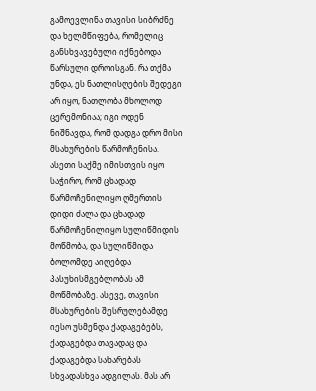გამოევლინა თავისი სიბრძნე და ხელმწიფება, რომელიც განსხვავებული იქნებოდა წარსული დროისგან. რა თქმა უნდა, ეს ნათლისღების შედეგი არ იყო, ნათლობა მხოლოდ ცერემონიაა; იგი ოდენ ნიშნავდა, რომ დადგა დრო მისი მსახურების წარმოჩენისა. ასეთი საქმე იმისთვის იყო საჭირო, რომ ცხადად წარმოჩენილიყო ღმერთის დიდი ძალა და ცხადად წარმოჩენილიყო სულიწმიდის მოწმობა, და სულიწმიდა ბოლომდე აიღებდა პასუხისმგებლობას ამ მოწმობაზე. ასევე, თავისი მსახურების შესრულებამდე იესო უსმენდა ქადაგებებს, ქადაგებდა თავადაც და ქადაგებდა სახარებას სხვადასხვა ადგილას. მას არ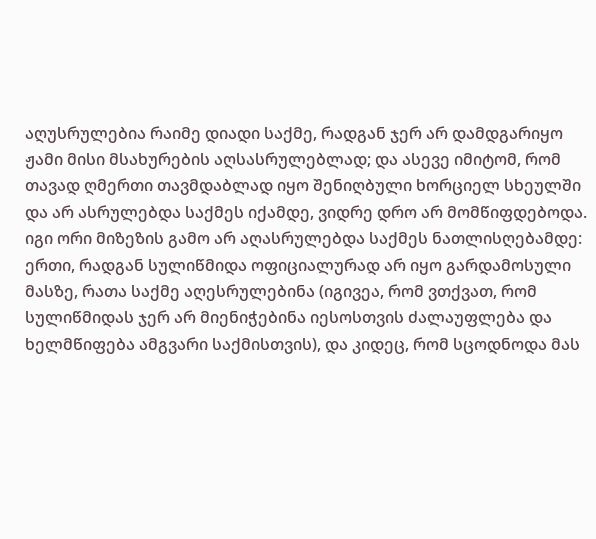აღუსრულებია რაიმე დიადი საქმე, რადგან ჯერ არ დამდგარიყო ჟამი მისი მსახურების აღსასრულებლად; და ასევე იმიტომ, რომ თავად ღმერთი თავმდაბლად იყო შენიღბული ხორციელ სხეულში და არ ასრულებდა საქმეს იქამდე, ვიდრე დრო არ მომწიფდებოდა. იგი ორი მიზეზის გამო არ აღასრულებდა საქმეს ნათლისღებამდე: ერთი, რადგან სულიწმიდა ოფიციალურად არ იყო გარდამოსული მასზე, რათა საქმე აღესრულებინა (იგივეა, რომ ვთქვათ, რომ სულიწმიდას ჯერ არ მიენიჭებინა იესოსთვის ძალაუფლება და ხელმწიფება ამგვარი საქმისთვის), და კიდეც, რომ სცოდნოდა მას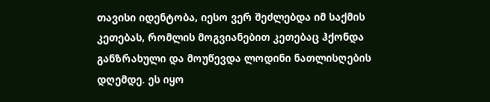თავისი იდენტობა, იესო ვერ შეძლებდა იმ საქმის კეთებას, რომლის მოგვიანებით კეთებაც ჰქონდა განზრახული და მოუწევდა ლოდინი ნათლისღების დღემდე. ეს იყო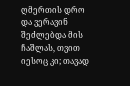ღმერთის დრო და ვერავინ შეძლებდა მის ჩაშლას, თვით იესოც კი; თავად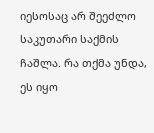იესოსაც არ შეეძლო საკუთარი საქმის ჩაშლა. რა თქმა უნდა, ეს იყო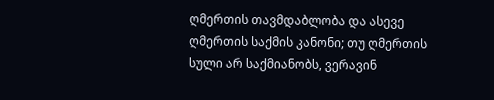ღმერთის თავმდაბლობა და ასევე ღმერთის საქმის კანონი; თუ ღმერთის სული არ საქმიანობს, ვერავინ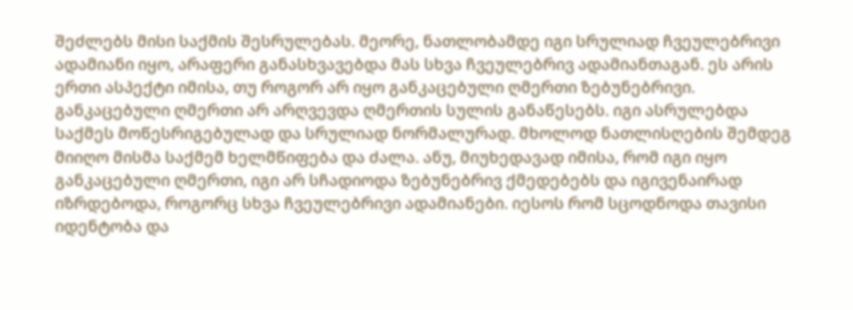შეძლებს მისი საქმის შესრულებას. მეორე, ნათლობამდე იგი სრულიად ჩვეულებრივი ადამიანი იყო, არაფერი განასხვავებდა მას სხვა ჩვეულებრივ ადამიანთაგან. ეს არის ერთი ასპექტი იმისა, თუ როგორ არ იყო განკაცებული ღმერთი ზებუნებრივი. განკაცებული ღმერთი არ არღვევდა ღმერთის სულის განაწესებს. იგი ასრულებდა საქმეს მოწესრიგებულად და სრულიად ნორმალურად. მხოლოდ ნათლისღების შემდეგ მიიღო მისმა საქმემ ხელმწიფება და ძალა. ანუ, მიუხედავად იმისა, რომ იგი იყო განკაცებული ღმერთი, იგი არ სჩადიოდა ზებუნებრივ ქმედებებს და იგივენაირად იზრდებოდა, როგორც სხვა ჩვეულებრივი ადამიანები. იესოს რომ სცოდნოდა თავისი იდენტობა და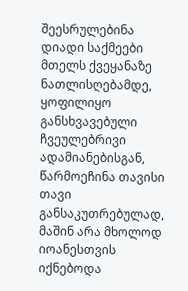შეესრულებინა დიადი საქმეები მთელს ქვეყანაზე ნათლისღებამდე, ყოფილიყო განსხვავებული ჩვეულებრივი ადამიანებისგან, წარმოეჩინა თავისი თავი განსაკუთრებულად, მაშინ არა მხოლოდ იოანესთვის იქნებოდა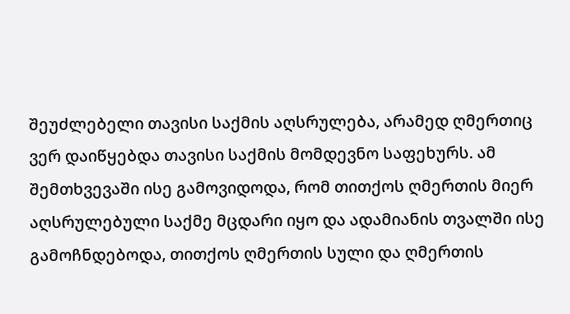შეუძლებელი თავისი საქმის აღსრულება, არამედ ღმერთიც ვერ დაიწყებდა თავისი საქმის მომდევნო საფეხურს. ამ შემთხვევაში ისე გამოვიდოდა, რომ თითქოს ღმერთის მიერ აღსრულებული საქმე მცდარი იყო და ადამიანის თვალში ისე გამოჩნდებოდა, თითქოს ღმერთის სული და ღმერთის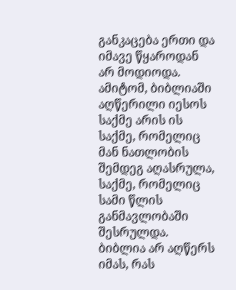განკაცება ერთი და იმავე წყაროდან არ მოდიოდა. ამიტომ, ბიბლიაში აღწერილი იესოს საქმე არის ის საქმე, რომელიც მან ნათლობის შემდეგ აღასრულა, საქმე, რომელიც სამი წლის განმავლობაში შესრულდა. ბიბლია არ აღწერს იმას, რას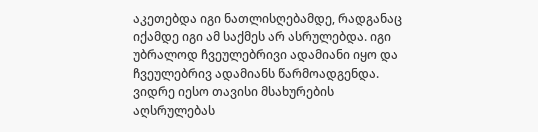აკეთებდა იგი ნათლისღებამდე, რადგანაც იქამდე იგი ამ საქმეს არ ასრულებდა. იგი უბრალოდ ჩვეულებრივი ადამიანი იყო და ჩვეულებრივ ადამიანს წარმოადგენდა. ვიდრე იესო თავისი მსახურების აღსრულებას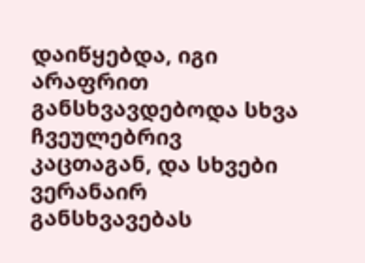დაიწყებდა, იგი არაფრით განსხვავდებოდა სხვა ჩვეულებრივ კაცთაგან, და სხვები ვერანაირ განსხვავებას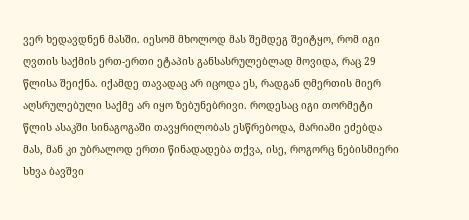ვერ ხედავდნენ მასში. იესომ მხოლოდ მას შემდეგ შეიტყო, რომ იგი ღვთის საქმის ერთ-ერთი ეტაპის განსასრულებლად მოვიდა, რაც 29 წლისა შეიქნა. იქამდე თავადაც არ იცოდა ეს, რადგან ღმერთის მიერ აღსრულებული საქმე არ იყო ზებუნებრივი. როდესაც იგი თორმეტი წლის ასაკში სინაგოგაში თავყრილობას ესწრებოდა, მარიამი ეძებდა მას, მან კი უბრალოდ ერთი წინადადება თქვა, ისე, როგორც ნებისმიერი სხვა ბავშვი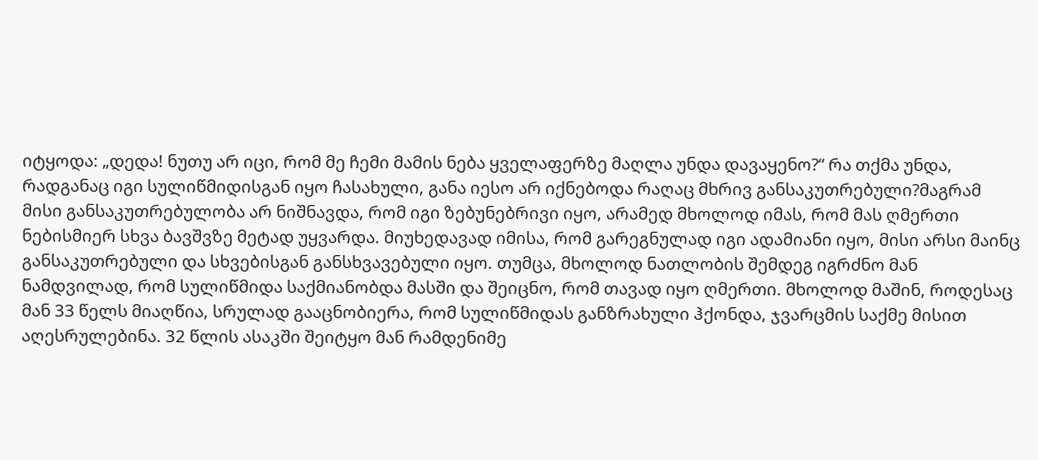იტყოდა: „დედა! ნუთუ არ იცი, რომ მე ჩემი მამის ნება ყველაფერზე მაღლა უნდა დავაყენო?“ რა თქმა უნდა, რადგანაც იგი სულიწმიდისგან იყო ჩასახული, განა იესო არ იქნებოდა რაღაც მხრივ განსაკუთრებული?მაგრამ მისი განსაკუთრებულობა არ ნიშნავდა, რომ იგი ზებუნებრივი იყო, არამედ მხოლოდ იმას, რომ მას ღმერთი ნებისმიერ სხვა ბავშვზე მეტად უყვარდა. მიუხედავად იმისა, რომ გარეგნულად იგი ადამიანი იყო, მისი არსი მაინც განსაკუთრებული და სხვებისგან განსხვავებული იყო. თუმცა, მხოლოდ ნათლობის შემდეგ იგრძნო მან ნამდვილად, რომ სულიწმიდა საქმიანობდა მასში და შეიცნო, რომ თავად იყო ღმერთი. მხოლოდ მაშინ, როდესაც მან 33 წელს მიაღწია, სრულად გააცნობიერა, რომ სულიწმიდას განზრახული ჰქონდა, ჯვარცმის საქმე მისით აღესრულებინა. 32 წლის ასაკში შეიტყო მან რამდენიმე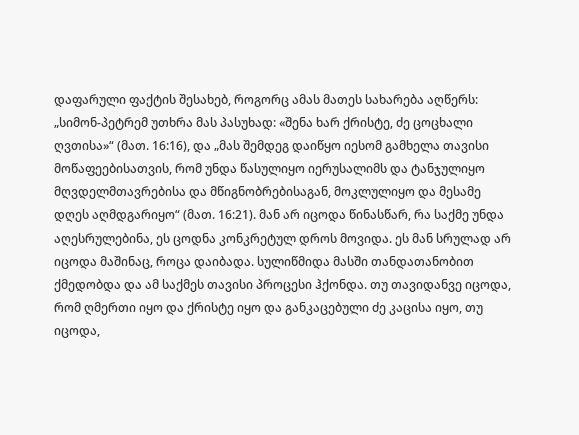დაფარული ფაქტის შესახებ, როგორც ამას მათეს სახარება აღწერს: „სიმონ-პეტრემ უთხრა მას პასუხად: «შენა ხარ ქრისტე, ძე ცოცხალი ღვთისა»“ (მათ. 16:16), და „მას შემდეგ დაიწყო იესომ გამხელა თავისი მოწაფეებისათვის, რომ უნდა წასულიყო იერუსალიმს და ტანჯულიყო მღვდელმთავრებისა და მწიგნობრებისაგან, მოკლულიყო და მესამე დღეს აღმდგარიყო“ (მათ. 16:21). მან არ იცოდა წინასწარ, რა საქმე უნდა აღესრულებინა, ეს ცოდნა კონკრეტულ დროს მოვიდა. ეს მან სრულად არ იცოდა მაშინაც, როცა დაიბადა. სულიწმიდა მასში თანდათანობით ქმედობდა და ამ საქმეს თავისი პროცესი ჰქონდა. თუ თავიდანვე იცოდა, რომ ღმერთი იყო და ქრისტე იყო და განკაცებული ძე კაცისა იყო, თუ იცოდა,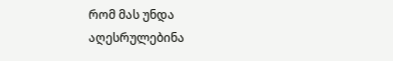რომ მას უნდა აღესრულებინა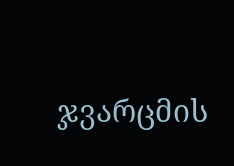ჯვარცმის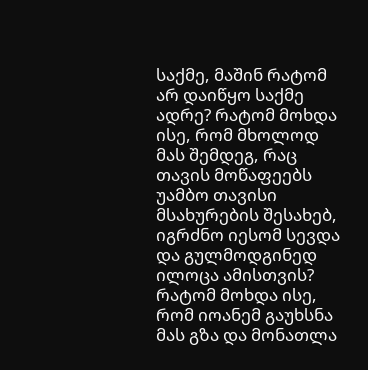საქმე, მაშინ რატომ არ დაიწყო საქმე ადრე? რატომ მოხდა ისე, რომ მხოლოდ მას შემდეგ, რაც თავის მოწაფეებს უამბო თავისი მსახურების შესახებ, იგრძნო იესომ სევდა და გულმოდგინედ ილოცა ამისთვის? რატომ მოხდა ისე, რომ იოანემ გაუხსნა მას გზა და მონათლა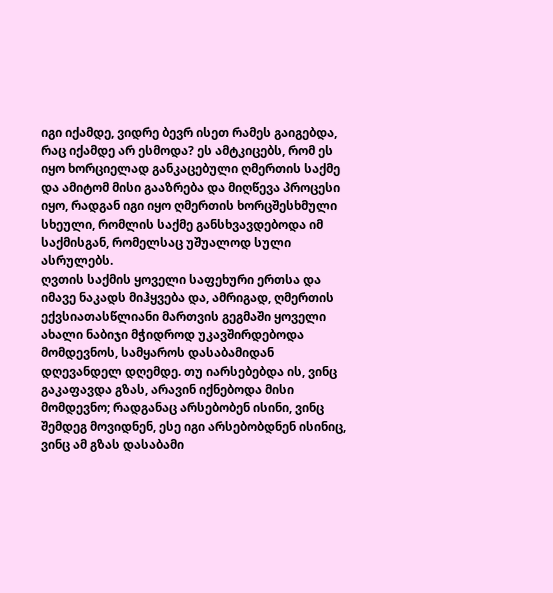იგი იქამდე, ვიდრე ბევრ ისეთ რამეს გაიგებდა, რაც იქამდე არ ესმოდა? ეს ამტკიცებს, რომ ეს იყო ხორციელად განკაცებული ღმერთის საქმე და ამიტომ მისი გააზრება და მიღწევა პროცესი იყო, რადგან იგი იყო ღმერთის ხორცშესხმული სხეული, რომლის საქმე განსხვავდებოდა იმ საქმისგან, რომელსაც უშუალოდ სული ასრულებს.
ღვთის საქმის ყოველი საფეხური ერთსა და იმავე ნაკადს მიჰყვება და, ამრიგად, ღმერთის ექვსიათასწლიანი მართვის გეგმაში ყოველი ახალი ნაბიჯი მჭიდროდ უკავშირდებოდა მომდევნოს, სამყაროს დასაბამიდან დღევანდელ დღემდე. თუ იარსებებდა ის, ვინც გაკაფავდა გზას, არავინ იქნებოდა მისი მომდევნო; რადგანაც არსებობენ ისინი, ვინც შემდეგ მოვიდნენ, ესე იგი არსებობდნენ ისინიც, ვინც ამ გზას დასაბამი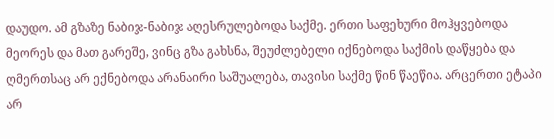დაუდო. ამ გზაზე ნაბიჯ-ნაბიჯ აღესრულებოდა საქმე. ერთი საფეხური მოჰყვებოდა მეორეს და მათ გარეშე, ვინც გზა გახსნა, შეუძლებელი იქნებოდა საქმის დაწყება და ღმერთსაც არ ექნებოდა არანაირი საშუალება, თავისი საქმე წინ წაეწია. არცერთი ეტაპი არ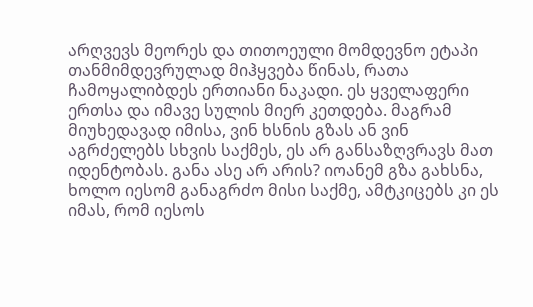არღვევს მეორეს და თითოეული მომდევნო ეტაპი თანმიმდევრულად მიჰყვება წინას, რათა ჩამოყალიბდეს ერთიანი ნაკადი. ეს ყველაფერი ერთსა და იმავე სულის მიერ კეთდება. მაგრამ მიუხედავად იმისა, ვინ ხსნის გზას ან ვინ აგრძელებს სხვის საქმეს, ეს არ განსაზღვრავს მათ იდენტობას. განა ასე არ არის? იოანემ გზა გახსნა, ხოლო იესომ განაგრძო მისი საქმე, ამტკიცებს კი ეს იმას, რომ იესოს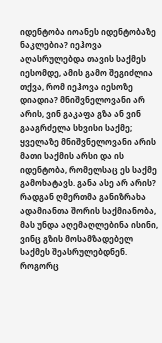იდენტობა იოანეს იდენტობაზე ნაკლებია? იეჰოვა აღასრულებდა თავის საქმეს იესომდე, ამის გამო შეგიძლია თქვა, რომ იეჰოვა იესოზე დიადია? მნიშვნელოვანი არ არის, ვინ გაკაფა გზა ან ვინ გააგრძელა სხვისი საქმე; ყველაზე მნიშვნელოვანი არის მათი საქმის არსი და ის იდენტობა, რომელსაც ეს საქმე გამოხატავს. განა ასე არ არის? რადგან ღმერთმა განიზრახა ადამიანთა შორის საქმიანობა, მას უნდა აღემაღლებინა ისინი, ვინც გზის მოსამზადებელ საქმეს შეასრულებდნენ. როგორც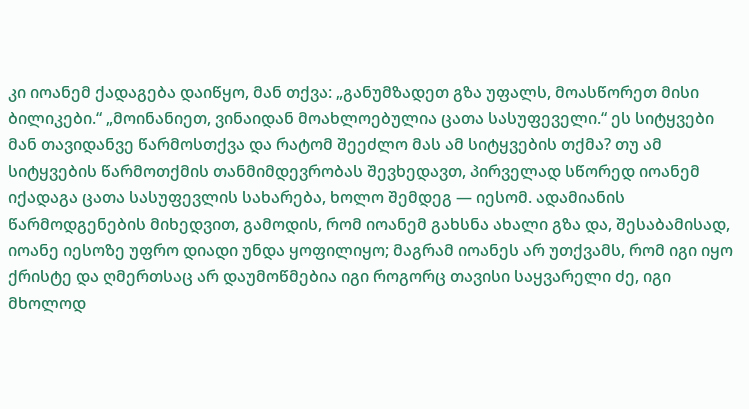კი იოანემ ქადაგება დაიწყო, მან თქვა: „განუმზადეთ გზა უფალს, მოასწორეთ მისი ბილიკები.“ „მოინანიეთ, ვინაიდან მოახლოებულია ცათა სასუფეველი.“ ეს სიტყვები მან თავიდანვე წარმოსთქვა და რატომ შეეძლო მას ამ სიტყვების თქმა? თუ ამ სიტყვების წარმოთქმის თანმიმდევრობას შევხედავთ, პირველად სწორედ იოანემ იქადაგა ცათა სასუფევლის სახარება, ხოლო შემდეგ — იესომ. ადამიანის წარმოდგენების მიხედვით, გამოდის, რომ იოანემ გახსნა ახალი გზა და, შესაბამისად, იოანე იესოზე უფრო დიადი უნდა ყოფილიყო; მაგრამ იოანეს არ უთქვამს, რომ იგი იყო ქრისტე და ღმერთსაც არ დაუმოწმებია იგი როგორც თავისი საყვარელი ძე, იგი მხოლოდ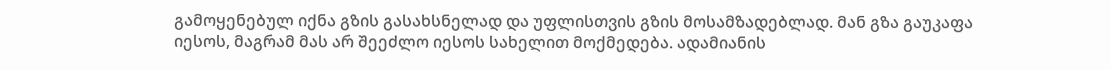გამოყენებულ იქნა გზის გასახსნელად და უფლისთვის გზის მოსამზადებლად. მან გზა გაუკაფა იესოს, მაგრამ მას არ შეეძლო იესოს სახელით მოქმედება. ადამიანის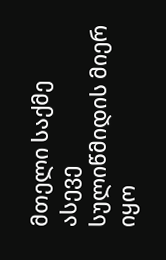მთელი საქმე ასევე სულიწმიდის მიერ იყო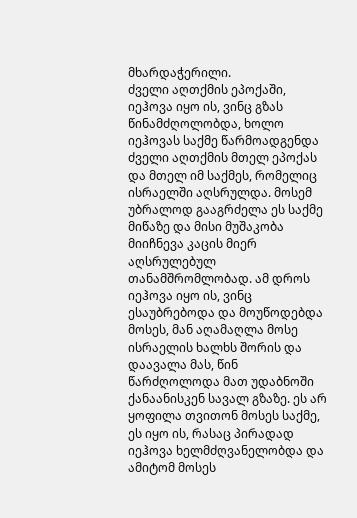მხარდაჭერილი.
ძველი აღთქმის ეპოქაში, იეჰოვა იყო ის, ვინც გზას წინამძღოლობდა, ხოლო იეჰოვას საქმე წარმოადგენდა ძველი აღთქმის მთელ ეპოქას და მთელ იმ საქმეს, რომელიც ისრაელში აღსრულდა. მოსემ უბრალოდ გააგრძელა ეს საქმე მიწაზე და მისი მუშაკობა მიიჩნევა კაცის მიერ აღსრულებულ თანამშრომლობად. ამ დროს იეჰოვა იყო ის, ვინც ესაუბრებოდა და მოუწოდებდა მოსეს, მან აღამაღლა მოსე ისრაელის ხალხს შორის და დაავალა მას, წინ წარძღოლოდა მათ უდაბნოში ქანაანისკენ სავალ გზაზე. ეს არ ყოფილა თვითონ მოსეს საქმე, ეს იყო ის, რასაც პირადად იეჰოვა ხელმძღვანელობდა და ამიტომ მოსეს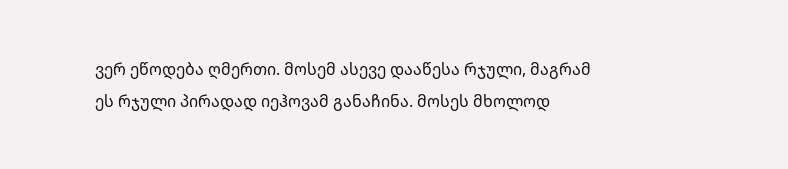ვერ ეწოდება ღმერთი. მოსემ ასევე დააწესა რჯული, მაგრამ ეს რჯული პირადად იეჰოვამ განაჩინა. მოსეს მხოლოდ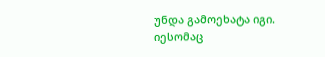უნდა გამოეხატა იგი. იესომაც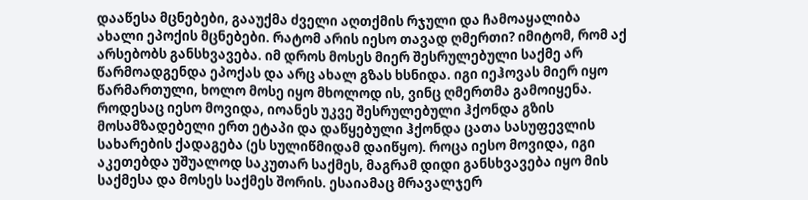დააწესა მცნებები, გააუქმა ძველი აღთქმის რჯული და ჩამოაყალიბა ახალი ეპოქის მცნებები. რატომ არის იესო თავად ღმერთი? იმიტომ, რომ აქ არსებობს განსხვავება. იმ დროს მოსეს მიერ შესრულებული საქმე არ წარმოადგენდა ეპოქას და არც ახალ გზას ხსნიდა. იგი იეჰოვას მიერ იყო წარმართული, ხოლო მოსე იყო მხოლოდ ის, ვინც ღმერთმა გამოიყენა. როდესაც იესო მოვიდა, იოანეს უკვე შესრულებული ჰქონდა გზის მოსამზადებელი ერთ ეტაპი და დაწყებული ჰქონდა ცათა სასუფევლის სახარების ქადაგება (ეს სულიწმიდამ დაიწყო). როცა იესო მოვიდა, იგი აკეთებდა უშუალოდ საკუთარ საქმეს, მაგრამ დიდი განსხვავება იყო მის საქმესა და მოსეს საქმეს შორის. ესაიამაც მრავალჯერ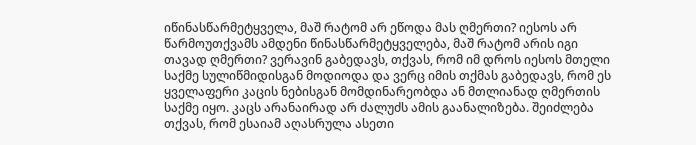იწინასწარმეტყველა, მაშ რატომ არ ეწოდა მას ღმერთი? იესოს არ წარმოუთქვამს ამდენი წინასწარმეტყველება, მაშ რატომ არის იგი თავად ღმერთი? ვერავინ გაბედავს, თქვას, რომ იმ დროს იესოს მთელი საქმე სულიწმიდისგან მოდიოდა და ვერც იმის თქმას გაბედავს, რომ ეს ყველაფერი კაცის ნებისგან მომდინარეობდა ან მთლიანად ღმერთის საქმე იყო. კაცს არანაირად არ ძალუძს ამის გაანალიზება. შეიძლება თქვას, რომ ესაიამ აღასრულა ასეთი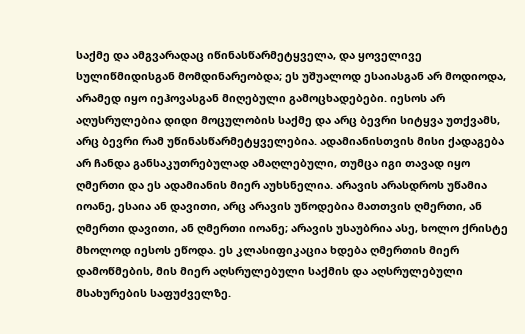საქმე და ამგვარადაც იწინასწარმეტყველა, და ყოველივე სულიწმიდისგან მომდინარეობდა; ეს უშუალოდ ესაიასგან არ მოდიოდა, არამედ იყო იეჰოვასგან მიღებული გამოცხადებები. იესოს არ აღუსრულებია დიდი მოცულობის საქმე და არც ბევრი სიტყვა უთქვამს, არც ბევრი რამ უწინასწარმეტყველებია. ადამიანისთვის მისი ქადაგება არ ჩანდა განსაკუთრებულად ამაღლებული, თუმცა იგი თავად იყო ღმერთი და ეს ადამიანის მიერ აუხსნელია. არავის არასდროს უწამია იოანე, ესაია ან დავითი, არც არავის უწოდებია მათთვის ღმერთი, ან ღმერთი დავითი, ან ღმერთი იოანე; არავის უსაუბრია ასე, ხოლო ქრისტე მხოლოდ იესოს ეწოდა. ეს კლასიფიკაცია ხდება ღმერთის მიერ დამოწმების, მის მიერ აღსრულებული საქმის და აღსრულებული მსახურების საფუძველზე.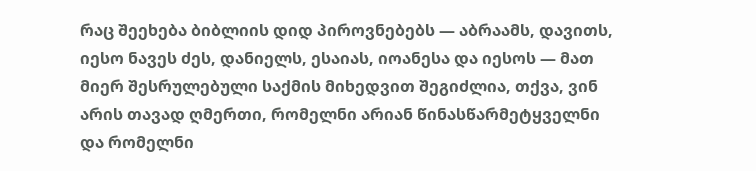რაც შეეხება ბიბლიის დიდ პიროვნებებს — აბრაამს, დავითს, იესო ნავეს ძეს, დანიელს, ესაიას, იოანესა და იესოს — მათ მიერ შესრულებული საქმის მიხედვით შეგიძლია, თქვა, ვინ არის თავად ღმერთი, რომელნი არიან წინასწარმეტყველნი და რომელნი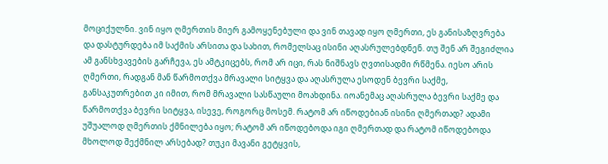მოციქულნი. ვინ იყო ღმერთის მიერ გამოყენებული და ვინ თავად იყო ღმერთი, ეს განისაზღვრება და დასტურდება იმ საქმის არსითა და სახით, რომელსაც ისინი აღასრულებდნენ. თუ შენ არ შეგიძლია ამ განსხვავების გარჩევა, ეს ამტკიცებს, რომ არ იცი, რას ნიშნავს ღვთისადმი რწმენა. იესო არის ღმერთი, რადგან მან წარმოთქვა მრავალი სიტყვა და აღასრულა ესოდენ ბევრი საქმე, განსაკუთრებით კი იმით, რომ მრავალი სასწაული მოახდინა. იოანემაც აღასრულა ბევრი საქმე და წარმოთქვა ბევრი სიტყვა, ისევე, როგორც მოსემ. რატომ არ იწოდებიან ისინი ღმერთად? ადამი უშუალოდ ღმერთის ქმნილება იყო; რატომ არ იწოდებოდა იგი ღმერთად და რატომ იწოდებოდა მხოლოდ შექმნილ არსებად? თუკი მავანი გეტყვის,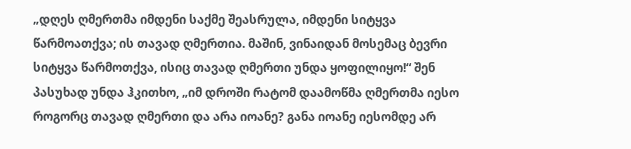„დღეს ღმერთმა იმდენი საქმე შეასრულა, იმდენი სიტყვა წარმოათქვა; ის თავად ღმერთია. მაშინ, ვინაიდან მოსემაც ბევრი სიტყვა წარმოთქვა, ისიც თავად ღმერთი უნდა ყოფილიყო!“ შენ პასუხად უნდა ჰკითხო, „იმ დროში რატომ დაამოწმა ღმერთმა იესო როგორც თავად ღმერთი და არა იოანე? განა იოანე იესომდე არ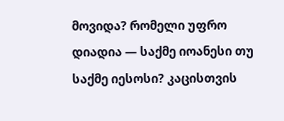მოვიდა? რომელი უფრო დიადია — საქმე იოანესი თუ საქმე იესოსი? კაცისთვის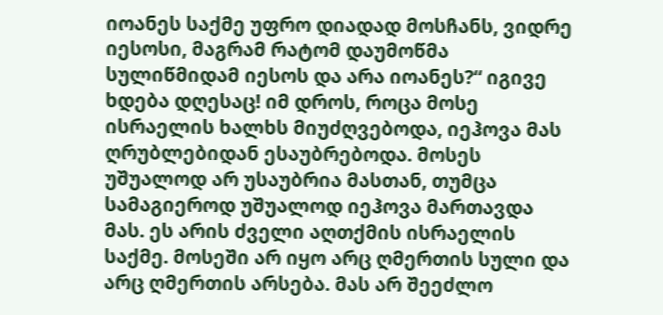იოანეს საქმე უფრო დიადად მოსჩანს, ვიდრე იესოსი, მაგრამ რატომ დაუმოწმა სულიწმიდამ იესოს და არა იოანეს?“ იგივე ხდება დღესაც! იმ დროს, როცა მოსე ისრაელის ხალხს მიუძღვებოდა, იეჰოვა მას ღრუბლებიდან ესაუბრებოდა. მოსეს უშუალოდ არ უსაუბრია მასთან, თუმცა სამაგიეროდ უშუალოდ იეჰოვა მართავდა მას. ეს არის ძველი აღთქმის ისრაელის საქმე. მოსეში არ იყო არც ღმერთის სული და არც ღმერთის არსება. მას არ შეეძლო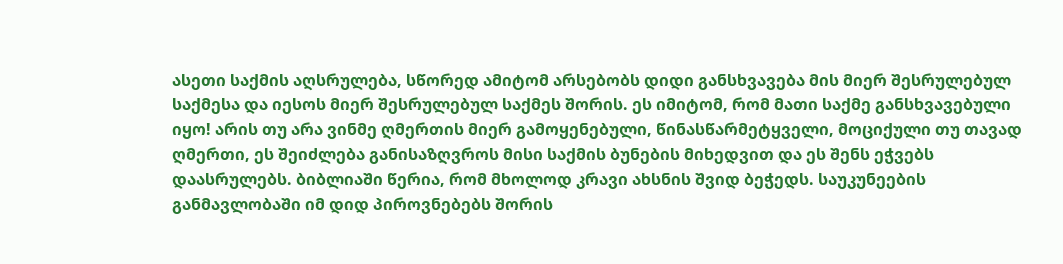ასეთი საქმის აღსრულება, სწორედ ამიტომ არსებობს დიდი განსხვავება მის მიერ შესრულებულ საქმესა და იესოს მიერ შესრულებულ საქმეს შორის. ეს იმიტომ, რომ მათი საქმე განსხვავებული იყო! არის თუ არა ვინმე ღმერთის მიერ გამოყენებული, წინასწარმეტყველი, მოციქული თუ თავად ღმერთი, ეს შეიძლება განისაზღვროს მისი საქმის ბუნების მიხედვით და ეს შენს ეჭვებს დაასრულებს. ბიბლიაში წერია, რომ მხოლოდ კრავი ახსნის შვიდ ბეჭედს. საუკუნეების განმავლობაში იმ დიდ პიროვნებებს შორის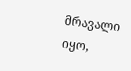მრავალი იყო,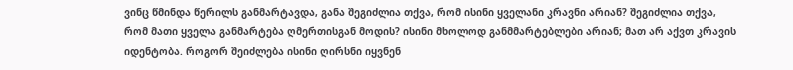ვინც წმინდა წერილს განმარტავდა, განა შეგიძლია თქვა, რომ ისინი ყველანი კრავნი არიან? შეგიძლია თქვა, რომ მათი ყველა განმარტება ღმერთისგან მოდის? ისინი მხოლოდ განმმარტებლები არიან; მათ არ აქვთ კრავის იდენტობა. როგორ შეიძლება ისინი ღირსნი იყვნენ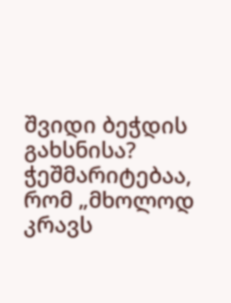შვიდი ბეჭდის გახსნისა? ჭეშმარიტებაა, რომ „მხოლოდ კრავს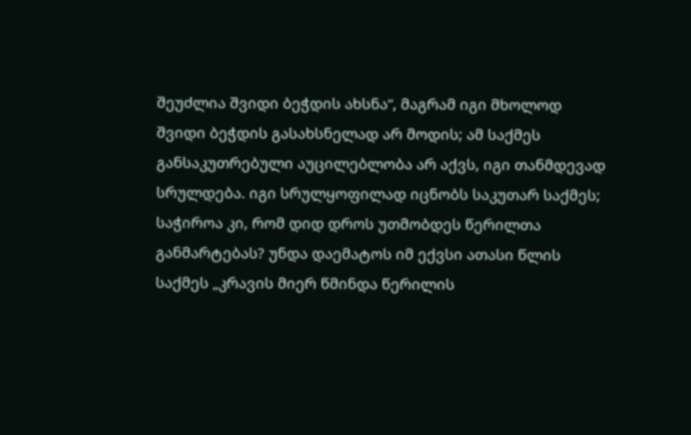შეუძლია შვიდი ბეჭდის ახსნა“, მაგრამ იგი მხოლოდ შვიდი ბეჭდის გასახსნელად არ მოდის; ამ საქმეს განსაკუთრებული აუცილებლობა არ აქვს, იგი თანმდევად სრულდება. იგი სრულყოფილად იცნობს საკუთარ საქმეს; საჭიროა კი, რომ დიდ დროს უთმობდეს წერილთა განმარტებას? უნდა დაემატოს იმ ექვსი ათასი წლის საქმეს „კრავის მიერ წმინდა წერილის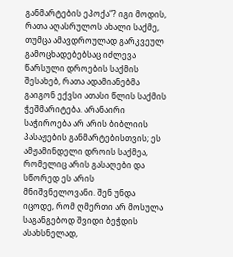განმარტების ეპოქა“? იგი მოდის, რათა აღასრულოს ახალი საქმე, თუმცა ამავდროულად გარკვეულ გამოცხადებებსაც იძლევა წარსული დროების საქმის შესახებ, რათა ადამიანებმა გაიგონ ექვსი ათასი წლის საქმის ჭეშმარიტება. არანაირი საჭიროება არ არის ბიბლიის პასაჟების განმარტებისთვის; ეს ამჟამინდელი დროის საქმეა, რომელიც არის გასაღები და სწორედ ეს არის მნიშვნელოვანი. შენ უნდა იცოდე, რომ ღმერთი არ მოსულა საგანგებოდ შვიდი ბეჭდის ასახსნელად,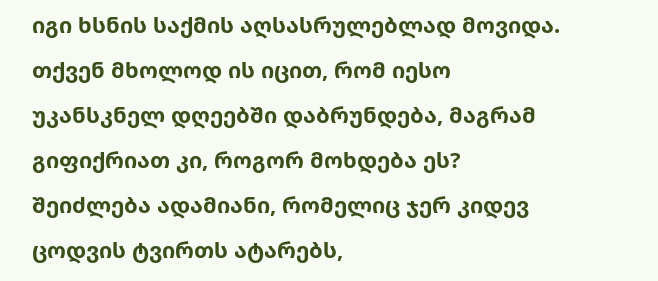იგი ხსნის საქმის აღსასრულებლად მოვიდა.
თქვენ მხოლოდ ის იცით, რომ იესო უკანსკნელ დღეებში დაბრუნდება, მაგრამ გიფიქრიათ კი, როგორ მოხდება ეს? შეიძლება ადამიანი, რომელიც ჯერ კიდევ ცოდვის ტვირთს ატარებს,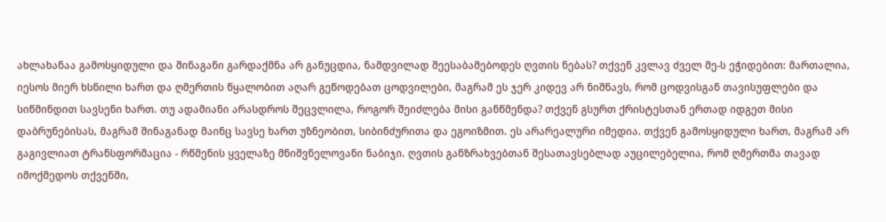ახლახანაა გამოსყიდული და შინაგანი გარდაქმნა არ განუცდია, ნამდვილად შეესაბამებოდეს ღვთის ნებას? თქვენ კვლავ ძველ მე-ს ეჭიდებით: მართალია, იესოს მიერ ხსნილი ხართ და ღმერთის წყალობით აღარ გეწოდებათ ცოდვილები, მაგრამ ეს ჯერ კიდევ არ ნიშნავს, რომ ცოდვისგან თავისუფლები და სიწმინდით სავსენი ხართ. თუ ადამიანი არასდროს შეცვლილა, როგორ შეიძლება მისი განწმენდა? თქვენ გსურთ ქრისტესთან ერთად იდგეთ მისი დაბრუნებისას, მაგრამ შინაგანად მაინც სავსე ხართ უზნეობით, სიბინძურითა და ეგოიზმით. ეს არარეალური იმედია. თქვენ გამოსყიდული ხართ, მაგრამ არ გაგივლიათ ტრანსფორმაცია - რწმენის ყველაზე მნიშვნელოვანი ნაბიჯი. ღვთის განზრახვებთან შესათავსებლად აუცილებელია, რომ ღმერთმა თავად იმოქმედოს თქვენში,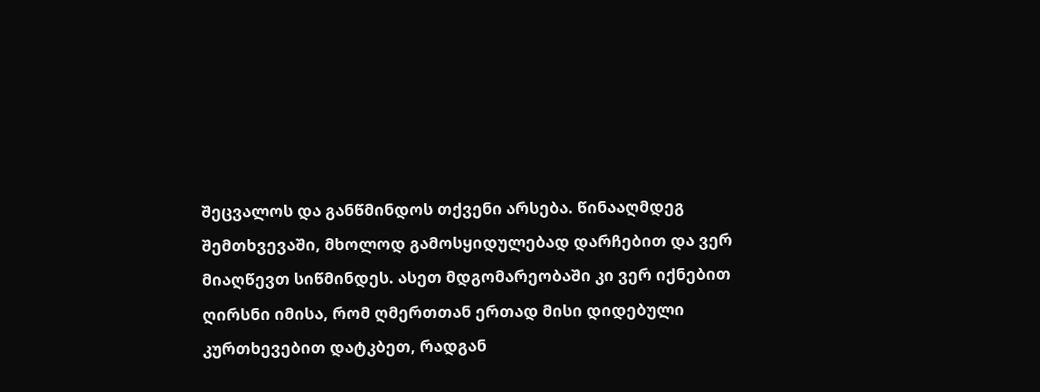შეცვალოს და განწმინდოს თქვენი არსება. წინააღმდეგ შემთხვევაში, მხოლოდ გამოსყიდულებად დარჩებით და ვერ მიაღწევთ სიწმინდეს. ასეთ მდგომარეობაში კი ვერ იქნებით ღირსნი იმისა, რომ ღმერთთან ერთად მისი დიდებული კურთხევებით დატკბეთ, რადგან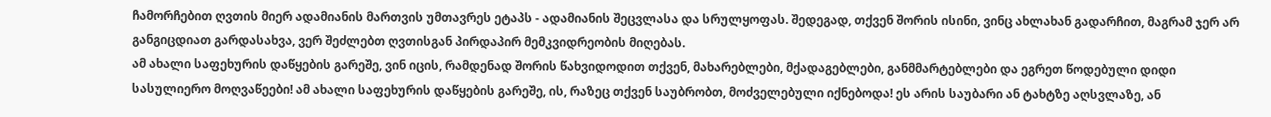ჩამორჩებით ღვთის მიერ ადამიანის მართვის უმთავრეს ეტაპს - ადამიანის შეცვლასა და სრულყოფას. შედეგად, თქვენ შორის ისინი, ვინც ახლახან გადარჩით, მაგრამ ჯერ არ განგიცდიათ გარდასახვა, ვერ შეძლებთ ღვთისგან პირდაპირ მემკვიდრეობის მიღებას.
ამ ახალი საფეხურის დაწყების გარეშე, ვინ იცის, რამდენად შორის წახვიდოდით თქვენ, მახარებლები, მქადაგებლები, განმმარტებლები და ეგრეთ წოდებული დიდი სასულიერო მოღვაწეები! ამ ახალი საფეხურის დაწყების გარეშე, ის, რაზეც თქვენ საუბრობთ, მოძველებული იქნებოდა! ეს არის საუბარი ან ტახტზე აღსვლაზე, ან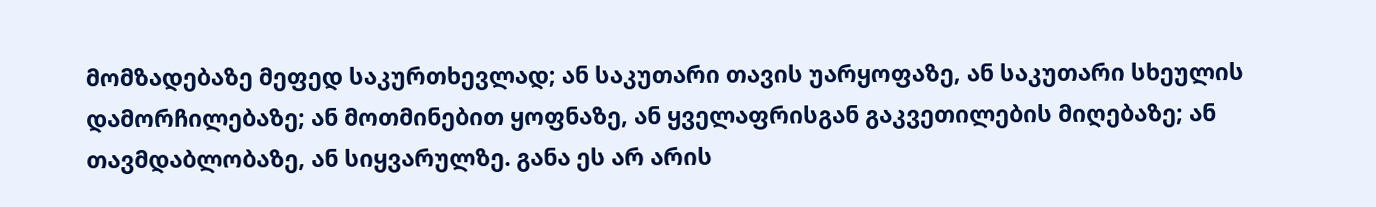მომზადებაზე მეფედ საკურთხევლად; ან საკუთარი თავის უარყოფაზე, ან საკუთარი სხეულის დამორჩილებაზე; ან მოთმინებით ყოფნაზე, ან ყველაფრისგან გაკვეთილების მიღებაზე; ან თავმდაბლობაზე, ან სიყვარულზე. განა ეს არ არის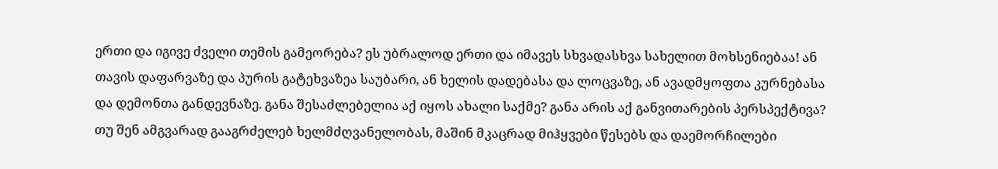ერთი და იგივე ძველი თემის გამეორება? ეს უბრალოდ ერთი და იმავეს სხვადასხვა სახელით მოხსენიებაა! ან თავის დაფარვაზე და პურის გატეხვაზეა საუბარი, ან ხელის დადებასა და ლოცვაზე, ან ავადმყოფთა კურნებასა და დემონთა განდევნაზე. განა შესაძლებელია აქ იყოს ახალი საქმე? განა არის აქ განვითარების პერსპექტივა? თუ შენ ამგვარად გააგრძელებ ხელმძღვანელობას, მაშინ მკაცრად მიჰყვები წესებს და დაემორჩილები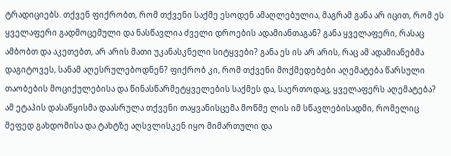ტრადიციებს. თქვენ ფიქრობთ, რომ თქვენი საქმე ესოდენ ამაღლებულია, მაგრამ განა არ იცით, რომ ეს ყველაფერი გადმოცემული და ნასწავლია ძველი დროების ადამიანთაგან? განა ყველაფერი, რასაც ამბობთ და აკეთებთ, არ არის მათი უკანასკნელი სიტყვები? განა ეს ის არ არის, რაც ამ ადამიანებმა დაგიტოვეს, სანამ აღესრულებოდნენ? ფიქრობ კი, რომ თქვენი მოქმედებები აღემატება წარსული თაობების მოციქულებისა და წინასწარმეტყველების საქმეს და, საერთოდაც, ყველაფერს აღემატება? ამ ეტაპის დასაწყისმა დაასრულა თქვენი თაყვანისცემა მოწმე ლის იმ სწავლებისადმი, რომელიც მეფედ გახდომისა და ტახტზე აღსვლისკენ იყო მიმართული და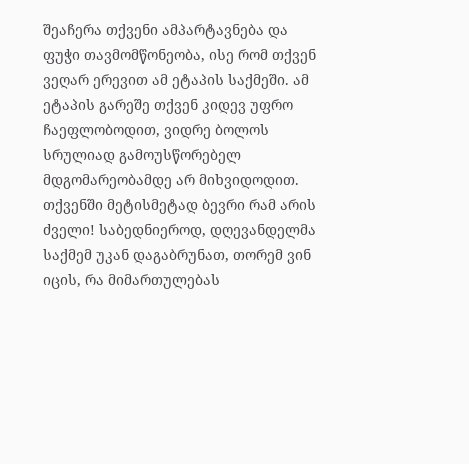შეაჩერა თქვენი ამპარტავნება და ფუჭი თავმომწონეობა, ისე რომ თქვენ ვეღარ ერევით ამ ეტაპის საქმეში. ამ ეტაპის გარეშე თქვენ კიდევ უფრო ჩაეფლობოდით, ვიდრე ბოლოს სრულიად გამოუსწორებელ მდგომარეობამდე არ მიხვიდოდით. თქვენში მეტისმეტად ბევრი რამ არის ძველი! საბედნიეროდ, დღევანდელმა საქმემ უკან დაგაბრუნათ, თორემ ვინ იცის, რა მიმართულებას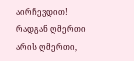აირჩევდით! რადგან ღმერთი არის ღმერთი,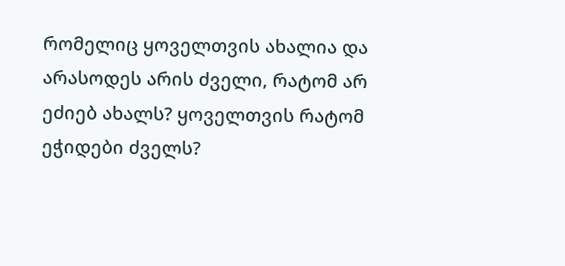რომელიც ყოველთვის ახალია და არასოდეს არის ძველი, რატომ არ ეძიებ ახალს? ყოველთვის რატომ ეჭიდები ძველს?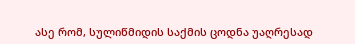ასე რომ, სულიწმიდის საქმის ცოდნა უაღრესად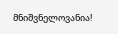მნიშვნელოვანია!